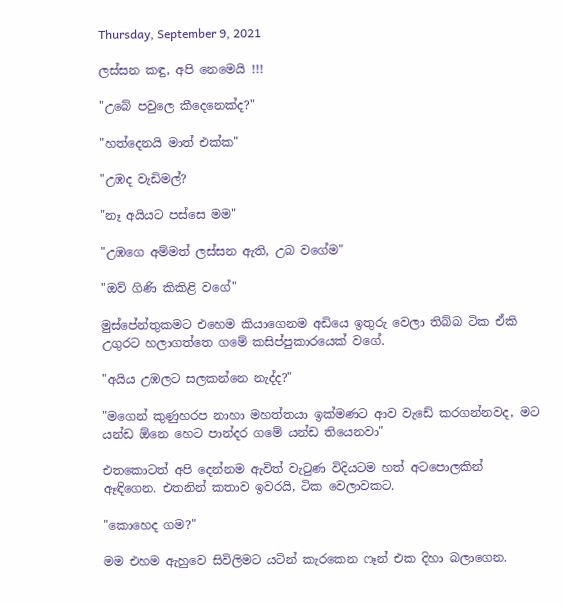Thursday, September 9, 2021

ලස්සන කඳු, අපි නෙමෙයි !!!

"උබේ පවුලෙ කීදෙනෙක්ද?"

"හත්දෙනයි මාත් එක්ක"

"උඹද වැඩිමල්?

"නෑ අයියට පස්සෙ මම"

"උඹගෙ අම්මත් ලස්සන ඇති, උබ වගේම"

"ඔව් ගිණි කිකිළි වගේ"

මුස්පේන්තුකමට එහෙම කියාගෙනම අඩියෙ ඉතුරු වෙලා තිබ්බ ටික ඒකි උගුරට හලාගත්තෙ ගමේ කසිප්පුකාරයෙක් වගේ.

"අයිය උඹලට සලකන්නෙ නැද්ද?"

"මගෙන් කුණුහරප නාහා මහත්තයා ඉක්මණට ආව වැඩේ කරගන්නවද, මට යන්ඩ ඕනෙ හෙට පාන්දර ගමේ යන්ඩ තියෙනවා"

එතකොටත් අපි දෙන්නම ඇවිත් වැටුණ විදියටම හත් අටපොලකින් ඈඳිගෙන. එතනින් කතාව ඉවරයි, ටික වෙලාවකට.

"කොහෙද ගම?"

මම එහම ඇහුවෙ සිවිලිමට යටින් කැරකෙන ෆෑන් එක දිහා බලාගෙන.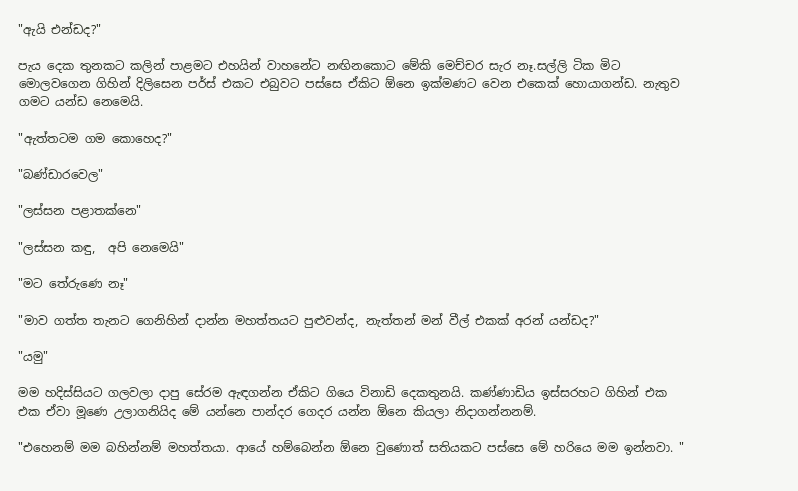"ඇයි එන්ඩද?"

පැය දෙක තුනකට කලින් පාළමට එහයින් වාහනේට නඟිනකොට මේකි මෙච්චර සැර නෑ.සල්ලි ටික මිට මොලවගෙන ගිහින් දිලිසෙන පර්ස් එකට එබුවට පස්සෙ ඒකිට ඕනෙ ඉක්මණට වෙන එකෙක් හොයාගන්ඩ. නැතුව ගමට යන්ඩ නෙමෙයි.

"ඇත්තටම ගම කොහෙද?"

"බණ්ඩාරවෙල"

"ලස්සන පළාතක්නෙ"

"ලස්සන කඳු,  අපි නෙමෙයි"

"මට තේරුණෙ නෑ"

"මාව ගත්ත තැනට ගෙනිහින් දාන්න මහත්තයට පුළුවන්ද, නැත්තන් මන් වීල් එකක් අරන් යන්ඩද?"

"යමු"

මම හදිස්සියට ගලවලා දාපු සේරම ඇඳගන්න ඒකිට ගියෙ විනාඩි දෙකතුනයි. කණ්ණාඩිය ඉස්සරහට ගිහින් එක එක ඒවා මූණෙ උලාගනියිද මේ යන්නෙ පාන්දර ගෙදර යන්න ඕනෙ කියලා නිදාගන්නනම්.

"එහෙනම් මම බහින්නම් මහත්තයා. ආයේ හම්බෙන්න ඕනෙ වුණොත් සතියකට පස්සෙ මේ හරියෙ මම ඉන්නවා. "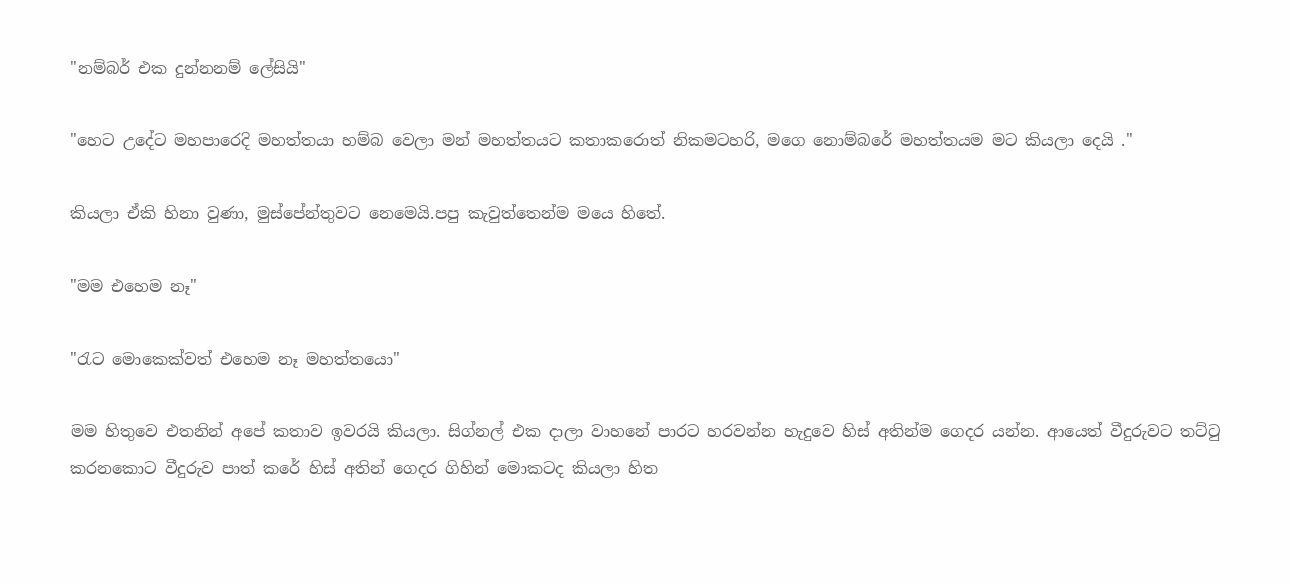"නම්බර් එක දුන්නනම් ලේසියි"

"හෙට උදේට මහපාරෙදි මහත්තයා හම්බ වෙලා මන් මහත්තයට කතාකරොත් නිකමටහරි, මගෙ නොම්බරේ මහත්තයම මට කියලා දෙයි ."

කියලා ඒකි හිනා වුණා, මුස්පේන්තුවට නෙමෙයි.පපු කැවුත්තෙන්ම මයෙ හිතේ.

"මම එහෙම නෑ"

"රැට මොකෙක්වත් එහෙම නෑ මහත්තයො"

මම හිතුවෙ එතනින් අපේ කතාව ඉවරයි කියලා. සිග්නල් එක දාලා වාහනේ පාරට හරවන්න හැදුවෙ හිස් අතින්ම ගෙදර යන්න. ආයෙත් වීදුරුවට තට්ටු කරනකොට වීදුරුව පාත් කරේ හිස් අතින් ගෙදර ගිහින් මොකටද කියලා හිත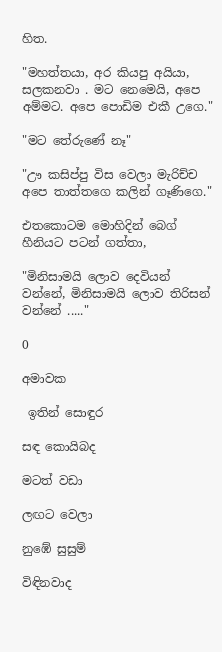හිත.

"මහත්තයා, අර කියපු අයියා, සලකනවා . මට නෙමෙයි, අපෙ  අම්මට. අපෙ පොඩිම එකී උගෙ."

"මට තේරුණේ නෑ"

"ඌ කසිප්පු විස වෙලා මැරිච්ච අපෙ තාත්තගෙ කලින් ගෑණිගෙ."

එතකොටම මොහිදින් බෙග් හීනියට පටන් ගත්තා,

"මිනිසාමයි ලොව දෙවියන් වන්නේ, මිනිසාමයි ලොව තිරිසන් වන්නේ ....."

0

අමාවක

 ඉතින් සොඳුර

සඳ කොයිබද

මටත් වඩා

ලඟට වෙලා

නුඹේ සුසුම්

විඳිනවාද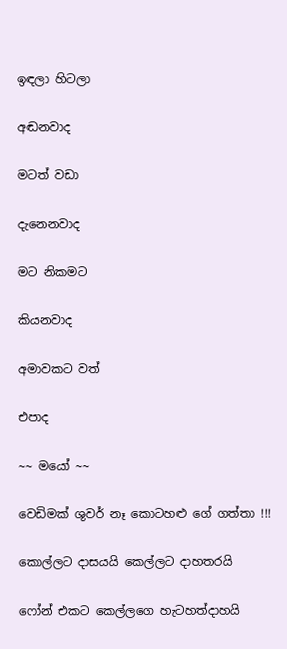ඉඳලා හිටලා

අඬනවාද

මටත් වඩා

දැනෙනවාද

මට නිකමට

කියනවාද

අමාවකට වත්

එපාද

~~ මයෝ ~~

වෙඩිමක් ශුවර් නෑ කොටහළු ගේ ගත්තා !!!

කොල්ලට දාසයයි කෙල්ලට දාහතරයි

ෆෝන් එකට කෙල්ලගෙ හැටහත්දාහයි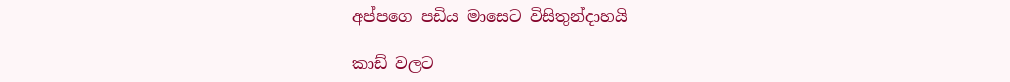අප්පගෙ පඩිය මාසෙට විසිතුන්දාහයි

කාඩ් වලට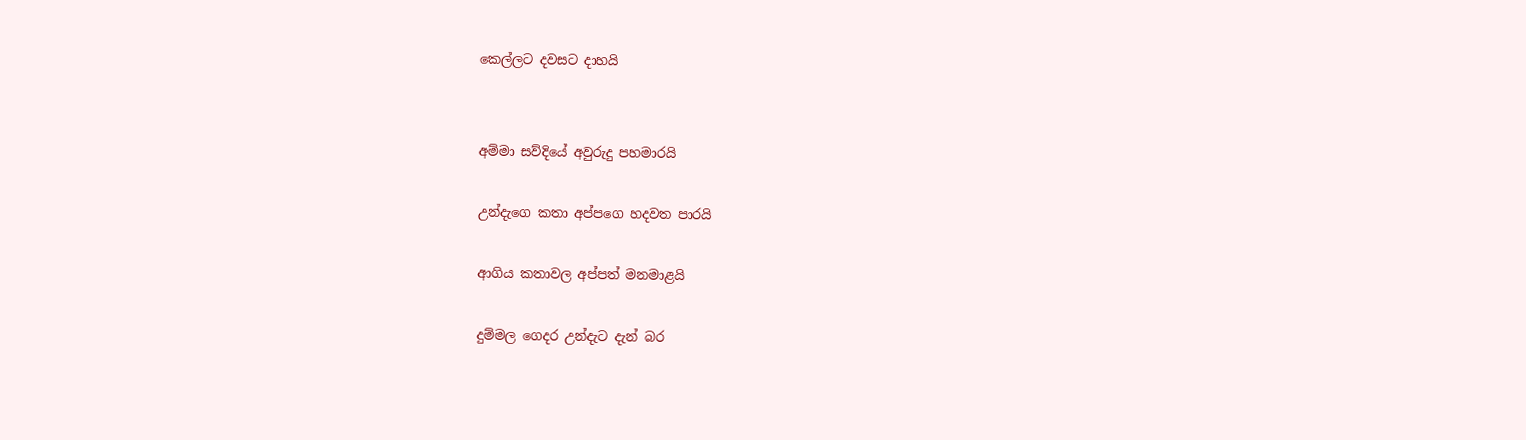කෙල්ලට දවසට දාහයි


අම්මා සව්දියේ අවුරුදු පහමාරයි

උන්දැගෙ කතා අප්පගෙ හදවත පාරයි

ආගිය කතාවල අප්පත් මනමාළයි

දුම්මල ගෙදර උන්දැට දැන් බර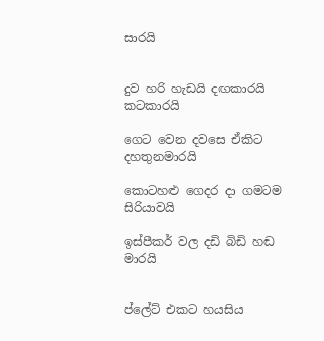සාරයි


දුව හරි හැඩයි දඟකාරයි කටකාරයි

ගෙට වෙන දවසෙ ඒකිට දහතුනමාරයි

කොටහළු ගෙදර දා ගමටම සිරියාවයි

ඉස්පීකර් වල දඩි බිඩි හඬ මාරයි


ප්ලේට් එකට හයසිය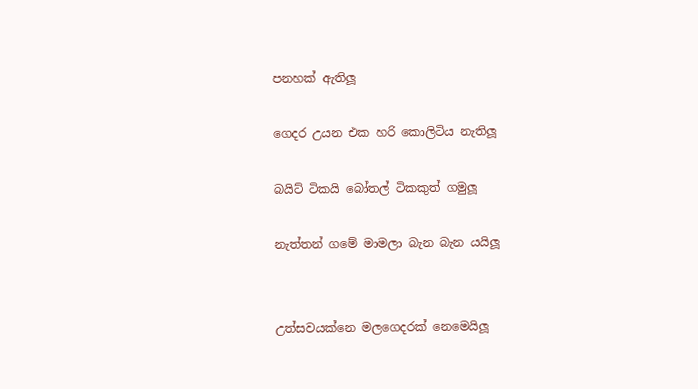පනහක් ඇතිලූ

ගෙදර උයන එක හරි කොලිටිය නැතිලූ

බයිට් ටිකයි බෝතල් ටිකකුත් ගමුලූ

නැත්තන් ගමේ මාමලා බැන බැන යයිලූ


උත්සවයක්නෙ මලගෙදරක් නෙමෙයිලූ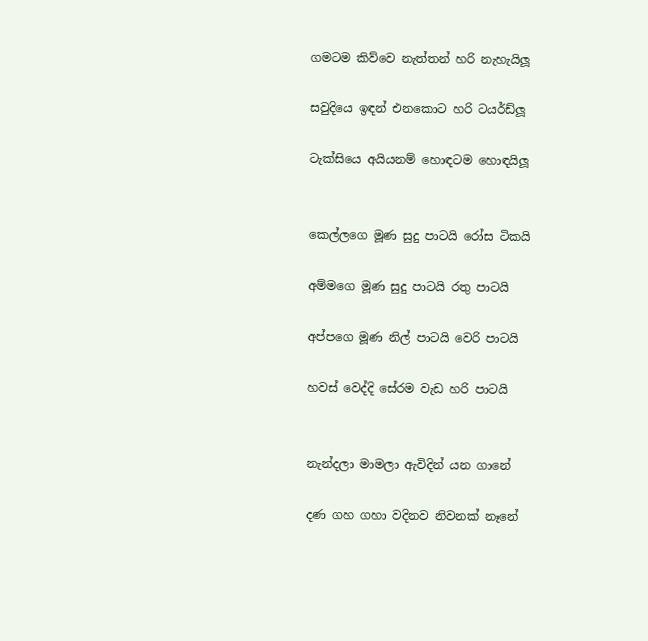ගමටම කිව්වෙ නැත්තන් හරි නැහැයිලූ

සවුදියෙ ඉඳන් එනකොට හරි ටයර්ඩ්ලූ

ටැක්සියෙ අයියනම් හොඳටම හොඳයිලූ


කෙල්ලගෙ මූණ සුදු පාටයි රෝස ටිකයි

අම්මගෙ මූණ සුදු පාටයි රතු පාටයි

අප්පගෙ මූණ නිල් පාටයි වෙරි පාටයි

හවස් වෙද්දි සේරම වැඩ හරි පාටයි


නැන්දලා මාමලා ඇවිදින් යන ගානේ

දණ ගහ ගහා වදිනව නිවනක් නෑනේ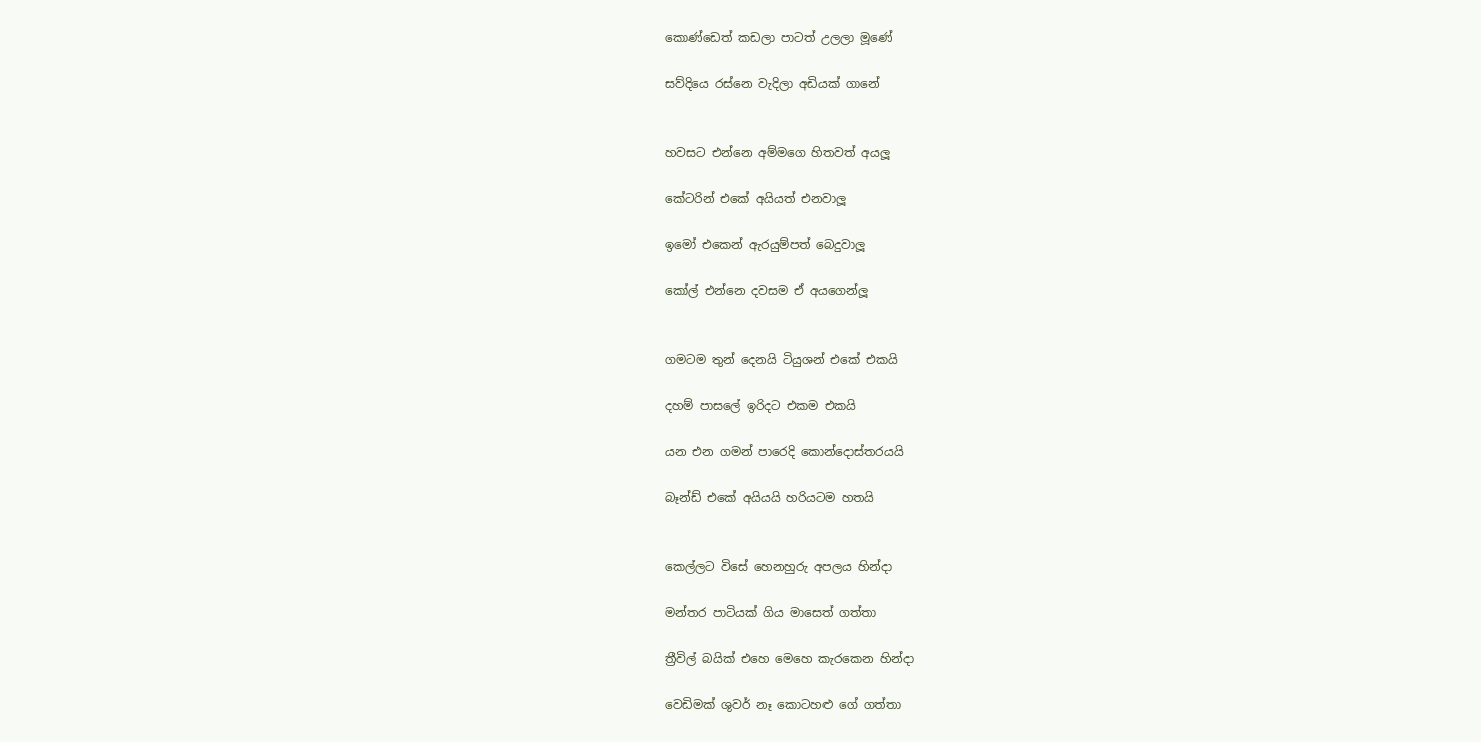කොණ්ඩෙත් කඩලා පාටත් උලලා මූණේ

සව්දියෙ රස්නෙ වැදිලා අඩියක් ගානේ


හවසට එන්නෙ අම්මගෙ හිතවත් අයලූ

කේටරින් එකේ අයියත් එනවාලූ

ඉමෝ එකෙන් ඇරයුම්පත් බෙදුවාලූ

කෝල් එන්නෙ දවසම ඒ අයගෙන්ලූ


ගමටම තුන් දෙනයි ටියුශන් එකේ එකයි

දහම් පාසලේ ඉරිදට එකම එකයි

යන එන ගමන් පාරෙදි කොන්දොස්තරයයි

බෑන්ඩ් එකේ අයියයි හරියටම හතයි


කෙල්ලට විසේ හෙනහුරු අපලය හින්දා

මන්තර පාටියක් ගිය මාසෙත් ගත්තා

ත්‍රීවිල් බයික් එහෙ මෙහෙ කැරකෙන හින්දා

වෙඩිමක් ශුවර් නෑ කොටහළු ගේ ගත්තා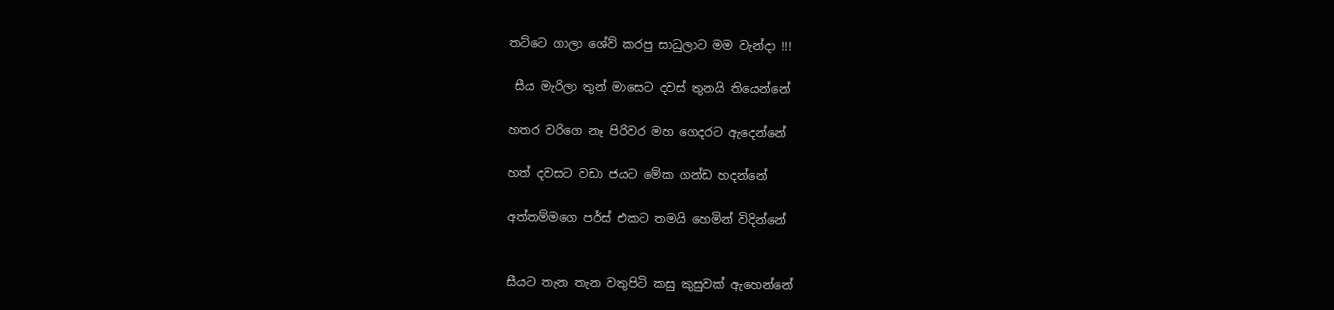තට්ටෙ ගාලා ශේව් කරපු සාධුලාට මම වැන්දා !!!

 සීය මැරිලා තුන් මාසෙට දවස් තුනයි තියෙන්නේ

හතර වරිගෙ නෑ පිරිවර මහ ගෙදරට ඇදෙන්නේ

හත් දවසට වඩා ජයට මේක ගන්ඩ හදන්නේ

අත්තම්මගෙ පර්ස් එකට තමයි හෙමින් විදින්නේ


සීයට තැන තැන වතුපිටි කසු කුසුවක් ඇහෙන්නේ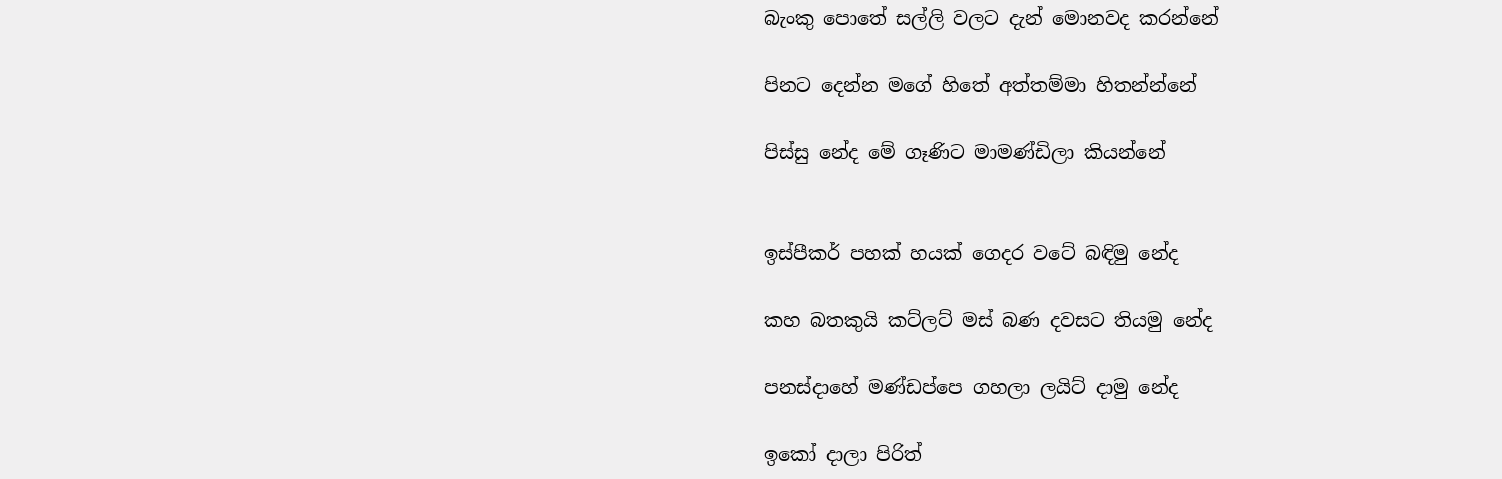බැංකු පොතේ සල්ලි වලට දැන් මොනවද කරන්නේ

පිනට දෙන්න මගේ හිතේ අත්තම්මා හිතන්න්නේ

පිස්සු නේද මේ ගෑණිට මාමණ්ඩිලා කියන්නේ


ඉස්පීකර් පහක් හයක් ගෙදර වටේ බඳිමු නේද

කහ බතකුයි කට්ලට් මස් බණ දවසට තියමු නේද

පනස්දාහේ මණ්ඩප්පෙ ගහලා ලයිට් දාමු නේද

ඉකෝ දාලා පිරිත්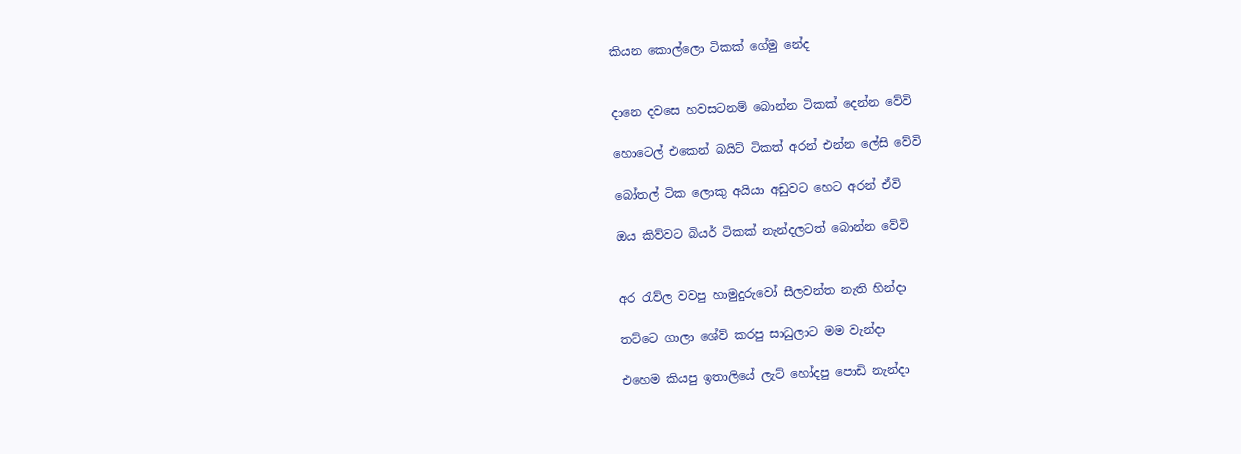කියන කොල්ලො ටිකක් ගේමු නේද


දානෙ දවසෙ හවසටනම් බොන්න ටිකක් දෙන්න වේවි

හොටෙල් එකෙන් බයිට් ටිකත් අරන් එන්න ලේසි වේවි

බෝතල් ටික ලොකු අයියා අඩුවට හෙට අරන් ඒවි

ඔය කිව්වට බියර් ටිකක් නැන්දලටත් බොන්න වේවි


අර රැව්ල වවපු හාමුදුරුවෝ සීලවන්ත නැති හින්දා

තට්ටෙ ගාලා ශේව් කරපු සාධුලාට මම වැන්දා

එහෙම කියපු ඉතාලියේ ලැට් හෝදපු පොඩි නැන්දා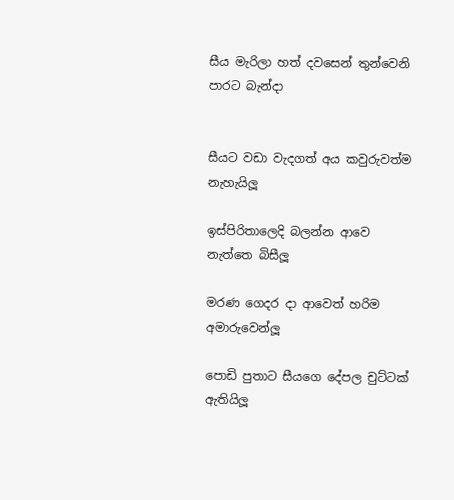සීය මැරිලා හත් දවසෙන් තුන්වෙනි පාරට බැන්දා


සීයට වඩා වැදගත් අය කවුරුවත්ම නැහැයිලූ

ඉස්පිරිතාලෙදි බලන්න ආවෙ නැත්තෙ බිසීලූ

මරණ ගෙදර දා ආවෙත් හරිම අමාරුවෙන්ලූ

පොඩි පුතාට සීයගෙ දේපල චුට්ටක් ඇතියිලූ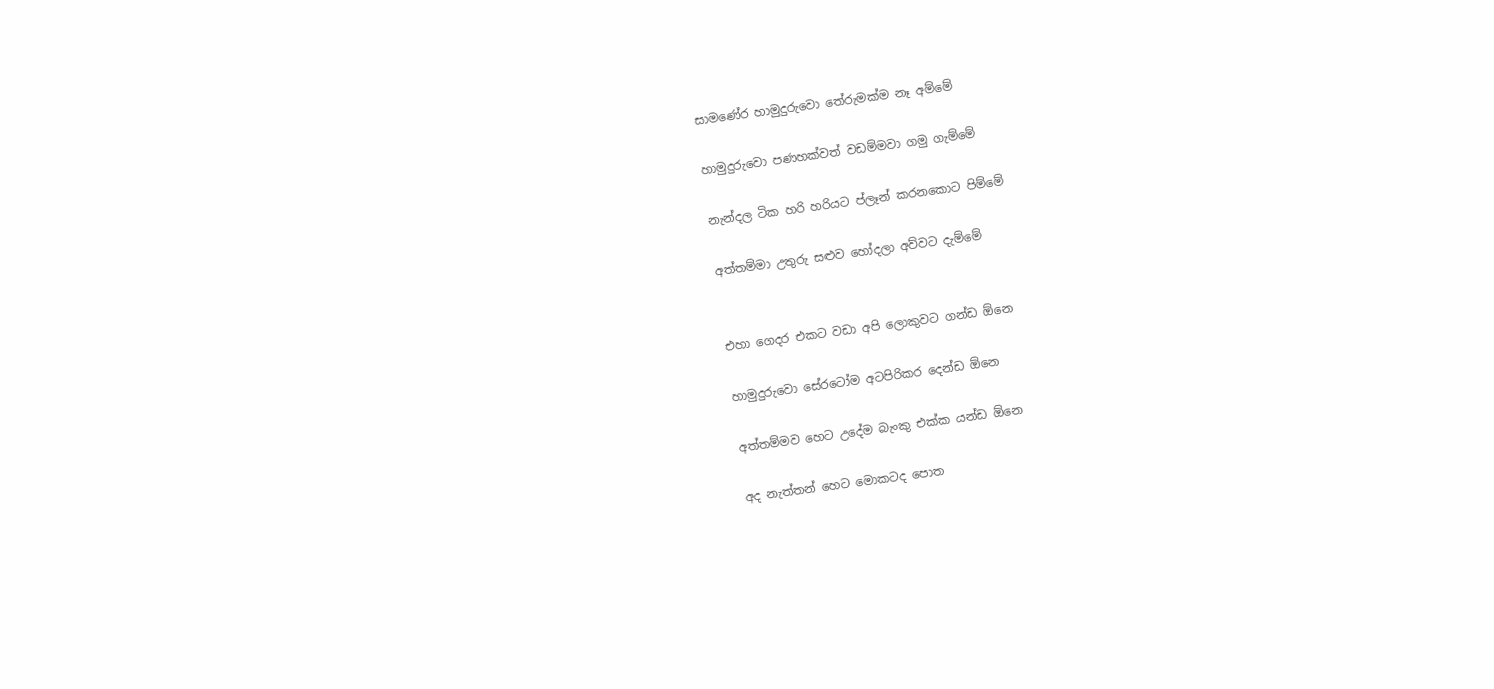සාමණේර හාමුදුරුවො තේරුමක්ම නෑ අම්මේ

හාමුදුරුවො පණහක්වත් වඩම්මවා ගමු ගැම්මේ

නැන්දල ටික හරි හරියට ප්ලෑන් කරනකොට පිම්මේ

අත්තම්මා උතුරු සළුව හෝදලා අව්වට දැම්මේ


එහා ගෙදර එකට වඩා අපි ලොකුවට ගන්ඩ ඕනෙ

හාමුදුරුවො සේරටෝම අටපිරිකර දෙන්ඩ ඕනෙ

අත්තම්මව හෙට උදේම බැංකු එක්ක යන්ඩ ඕනෙ

අද නැත්තන් හෙට මොකටද පොත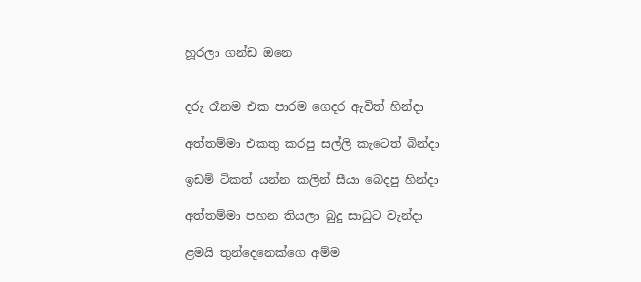හූරලා ගන්ඩ ඔනෙ


දරු රෑනම එක පාරම ගෙදර ඇවිත් හින්දා

අත්තම්මා එකතු කරපු සල්ලි කැටෙත් බින්දා

ඉඩම් ටිකත් යන්න කලින් සීයා බෙදපු හින්දා

අත්තම්මා පහන තියලා බුදු සාධුට වැන්දා

ළමයි තුන්දෙනෙක්ගෙ අම්ම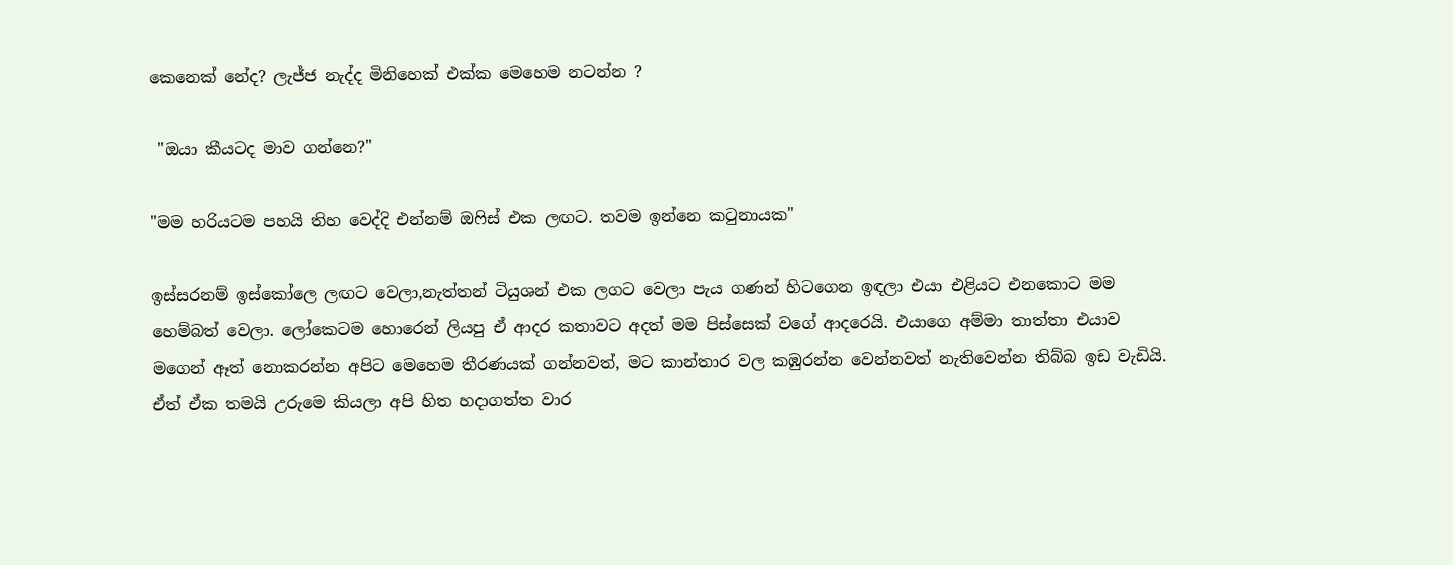කෙනෙක් නේද? ලැජ්ජ නැද්ද මිනිහෙක් එක්ක මෙහෙම නටන්න ?

 "ඔයා කීයටද මාව ගන්නෙ?"

"මම හරියටම පහයි තිහ වෙද්දි එන්නම් ඔෆිස් එක ලඟට. තවම ඉන්නෙ කටුනායක"

ඉස්සරනම් ඉස්කෝලෙ ලඟට වෙලා,නැත්තන් ටියුශන් එක ලගට වෙලා පැය ගණන් හිටගෙන ඉඳලා එයා එළියට එනකොට මම හෙම්බත් වෙලා. ලෝකෙටම හොරෙන් ලියපු ඒ ආදර කතාවට අදත් මම පිස්සෙක් වගේ ආදරෙයි. එයාගෙ අම්මා තාත්තා එයාව මගෙන් ඈත් නොකරන්න අපිට මෙහෙම තීරණයක් ගන්නවත්, මට කාන්තාර වල කඹුරන්න වෙන්නවත් නැතිවෙන්න තිබ්බ ඉඩ වැඩියි. ඒත් ඒක තමයි උරුමෙ කියලා අපි හිත හදාගත්ත වාර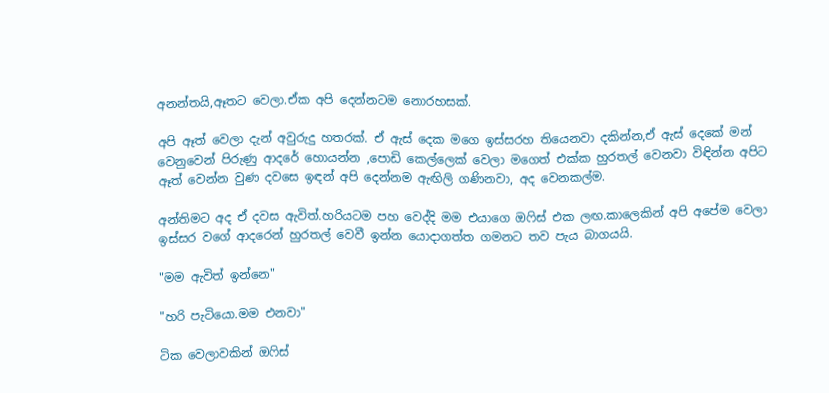අනන්තයි,ඈතට වෙලා.ඒක අපි දෙන්නටම නොරහසක්.

අපි ඈත් වෙලා දැන් අවුරුදු හතරක්. ඒ ඇස් දෙක මගෙ ඉස්සරහ තියෙනවා දකින්න,ඒ ඇස් දෙකේ මන් වෙනුවෙන් පිරුණු ආදරේ හොයන්න ,පොඩි කෙල්ලෙක් වෙලා මගෙත් එක්ක හුරතල් වෙනවා විඳින්න අපිට ඈත් වෙන්න වුණ දවසෙ ඉඳන් අපි දෙන්නම ඇඟිලි ගණිනවා, අද වෙනකල්ම.

අන්තිමට අද ඒ දවස ඇවිත්.හරියටම පහ වෙද්දි මම එයාගෙ ඔෆිස් එක ලඟ.කාලෙකින් අපි අපේම වෙලා ඉස්සර වගේ ආදරෙන් හුරතල් වෙවී ඉන්න යොදාගත්ත ගමනට තව පැය බාගයයි.

"මම ඇවිත් ඉන්නෙ"

"හරි පැටියො.මම එනවා"

ටික වෙලාවකින් ඔෆිස්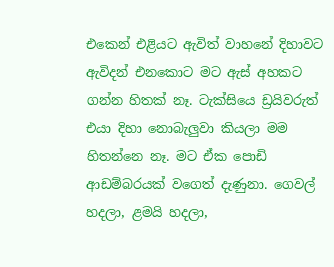එකෙන් එළියට ඇවිත් වාහනේ දිහාවට ඇවිදන් එනකොට මට ඇස් අහකට ගන්න හිතක් නෑ. ටැක්සියෙ ඩ්‍රයිවරුත් එයා දිහා නොබැලුවා කියලා මම හිතන්නෙ නෑ. මට ඒක පොඩි ආඩම්බරයක් වගෙත් දැණුනා. ගෙවල් හදලා, ළමයි හදලා,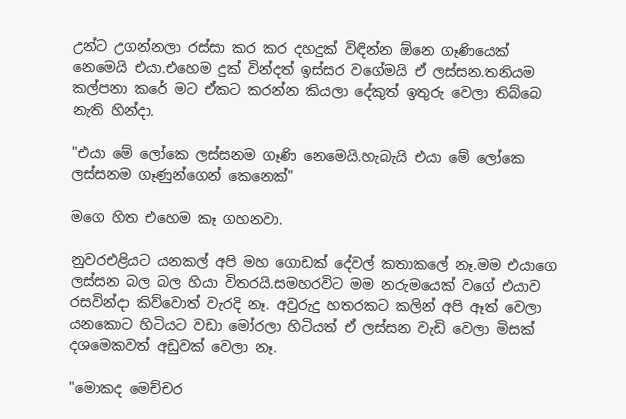උන්ට උගන්නලා රස්සා කර කර දහදුක් විඳින්න ඕනෙ ගෑණියෙක් නෙමෙයි එයා.එහෙම දුක් වින්දත් ඉස්සර වගේමයි ඒ ලස්සන.තනියම කල්පනා කරේ මට ඒකට කරන්න කියලා දේකුත් ඉතුරු වෙලා තිබ්බෙ නැති හින්දා.

"එයා මේ ලෝකෙ ලස්සනම ගෑණි නෙමෙයි.හැබැයි එයා මේ ලෝකෙ ලස්සනම ගෑණුන්ගෙන් කෙනෙක්"

මගෙ හිත එහෙම කෑ ගහනවා.

නුවරඑළියට යනකල් අපි මහ ගොඩක් දේවල් කතාකලේ නෑ.මම එයාගෙ ලස්සන බල බල හියා විතරයි.සමහරවිට මම නරුමයෙක් වගේ එයාව රසවින්දා කිව්වොත් වැරදි නෑ. අවුරුදු හතරකට කලින් අපි ඈත් වෙලා යනකොට හිටියට වඩා මෝරලා හිටියත් ඒ ලස්සන වැඩි වෙලා මිසක් දශමෙකවත් අඩුවක් වෙලා නෑ.

"මොකද මෙච්චර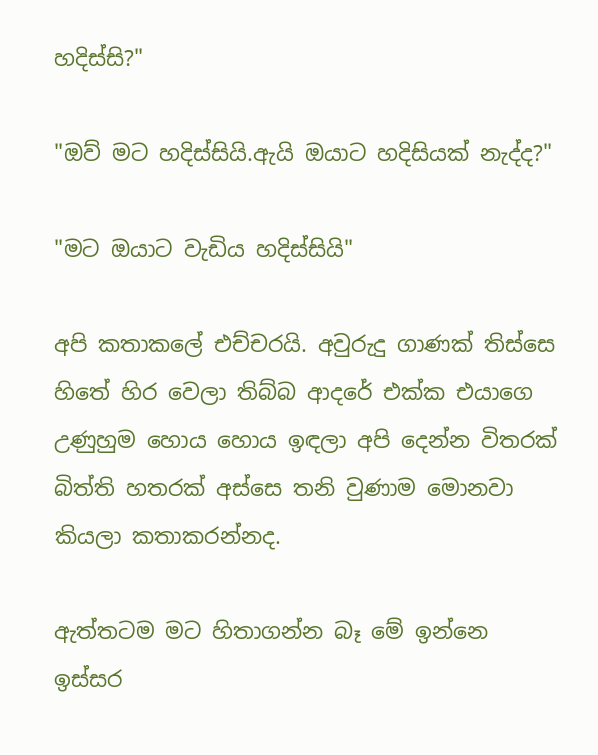හදිස්සි?"

"ඔව් මට හදිස්සියි.ඇයි ඔයාට හදිසියක් නැද්ද?"

"මට ඔයාට වැඩිය හදිස්සියි"

අපි කතාකලේ එච්චරයි. අවුරුදු ගාණක් තිස්සෙ හිතේ හිර වෙලා තිබ්බ ආදරේ එක්ක එයාගෙ උණුහුම හොය හොය ඉඳලා අපි දෙන්න විතරක් බිත්ති හතරක් අස්සෙ තනි වුණාම මොනවා කියලා කතාකරන්නද.

ඇත්තටම මට හිතාගන්න බෑ මේ ඉන්නෙ ඉස්සර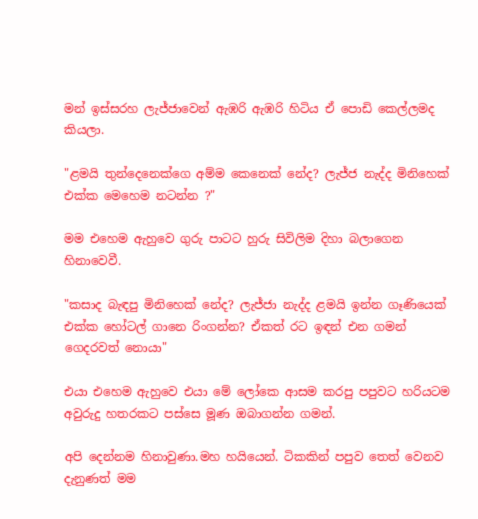මන් ඉස්සරහ ලැජ්ජාවෙන් ඇඹරි ඇඹරි හිටිය ඒ පොඩි කෙල්ලමද කියලා.

"ළමයි තුන්දෙනෙක්ගෙ අම්ම කෙනෙක් නේද? ලැජ්ජ නැද්ද මිනිහෙක් එක්ක මෙහෙම නටන්න ?"

මම එහෙම ඇහුවෙ ගුරු පාටට හුරු සිවිලිම දිහා බලාගෙන හිනාවෙවී.

"කසාද බැඳපු මිනිහෙක් නේද? ලැජ්ජා නැද්ද ළමයි ඉන්න ගෑණියෙක් එක්ක හෝටල් ගානෙ රිංගන්න? ඒකත් රට ඉඳන් එන ගමන් ගෙදරවත් නොයා"

එයා එහෙම ඇහුවෙ එයා මේ ලෝකෙ ආසම කරපු පපුවට හරියටම අවුරුදු හතරකට පස්සෙ මූණ ඔබාගන්න ගමන්.

අපි දෙන්නම හිනාවුණා.මහ හයියෙන්. ටිකකින් පපුව තෙත් වෙනව දැනුණත් මම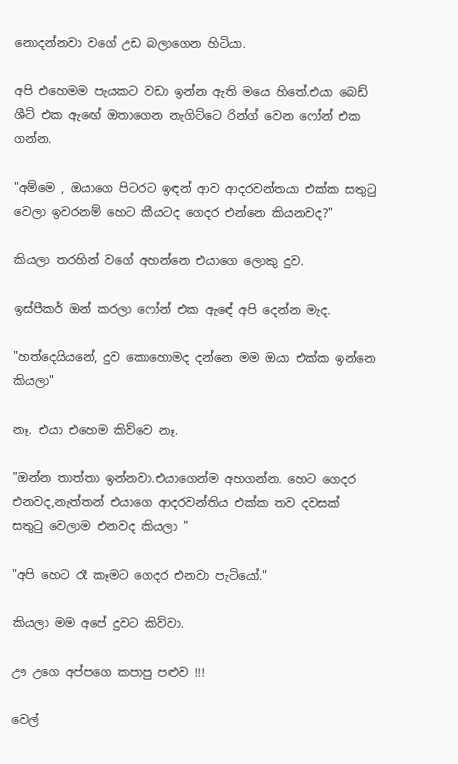නොදන්නවා වගේ උඩ බලාගෙන හිටියා.

අපි එහෙමම පැයකට වඩා ඉන්න ඇති මයෙ හිතේ.එයා බෙඩ් ශීට් එක ඇඟේ ඔතාගෙන නැගිට්ටෙ රින්ග් වෙන ෆෝන් එක ගන්න.

"අම්මෙ , ඔයාගෙ පිටරට ඉඳන් ආව ආදරවන්තයා එක්ක සතුටු වෙලා ඉවරනම් හෙට කීයටද ගෙදර එන්නෙ කියනවද?"

කියලා තරහින් වගේ අහන්නෙ එයාගෙ ලොකු දුව.

ඉස්පීකර් ඔන් කරලා ෆෝන් එක ඇඳේ අපි දෙන්න මැද.

"හත්දෙයියනේ, දුව කොහොමද දන්නෙ මම ඔයා එක්ක ඉන්නෙ කියලා"

නෑ. එයා එහෙම කිව්වෙ නෑ.

"ඔන්න තාත්තා ඉන්නවා.එයාගෙන්ම අහගන්න. හෙට ගෙදර එනවද,නැත්තන් එයාගෙ ආදරවන්තිය එක්ක තව දවසක් සතුටු වෙලාම එනවද කියලා "

"අපි හෙට රෑ කෑමට ගෙදර එනවා පැටියෝ."

කියලා මම අපේ දුවට කිව්වා.

ඌ උගෙ අප්පගෙ කපාපු පළුව !!!

වෙල්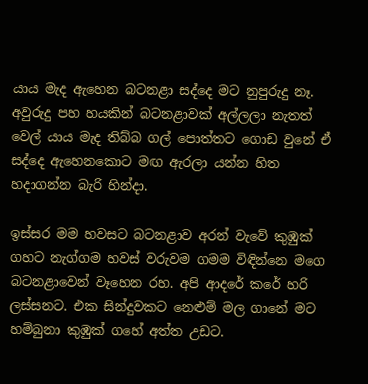යාය මැද ඇහෙන බටනළා සද්දෙ මට නුපුරුදු නෑ. අවුරුදු පහ හයකින් බටනළාවක් අල්ලලා නැතත් වෙල් යාය මැද තිබ්බ ගල් පොත්තට ගොඩ වුනේ ඒ සද්දෙ ඇහෙනකොට මඟ ඇරලා යන්න හිත හදාගන්න බැරි හින්දා.

ඉස්සර මම හවසට බටනළාව අරන් වැවේ කුඹුක් ගහට නැග්ගම හවස් වරුවම ගමම විඳින්නෙ මගෙ බටනළාවෙන් වෑහෙන රහ. අපි ආදරේ කරේ හරි ලස්සනට. එක සින්දුවකට නෙළුම් මල ගානේ මට හම්බුනා කුඹුක් ගහේ අත්ත උඩට.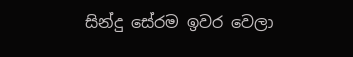සින්දු සේරම ඉවර වෙලා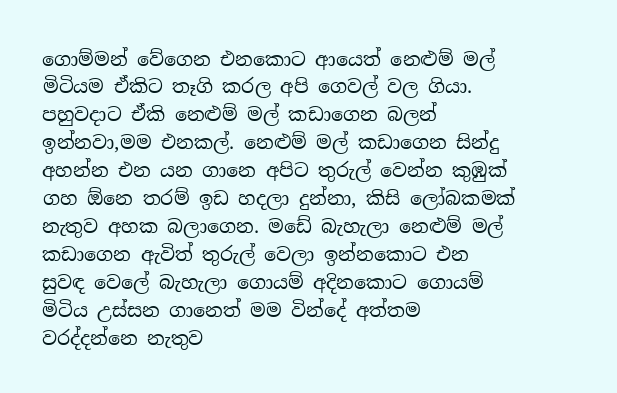ගොම්මන් වේගෙන එනකොට ආයෙත් නෙළුම් මල් මිටියම ඒකිට තෑගි කරල අපි ගෙවල් වල ගියා. පහුවදාට ඒකි නෙළුම් මල් කඩාගෙන බලන් ඉන්නවා,මම එනකල්. නෙළුම් මල් කඩාගෙන සින්දු අහන්න එන යන ගානෙ අපිට තුරුල් වෙන්න කුඹුක් ගහ ඕනෙ තරම් ඉඩ හදලා දුන්නා, කිසි ලෝබකමක් නැතුව අහක බලාගෙන. මඩේ බැහැලා නෙළුම් මල් කඩාගෙන ඇවිත් තුරුල් වෙලා ඉන්නකොට එන සුවඳ වෙලේ බැහැලා ගොයම් අදිනකොට ගොයම් මිටිය උස්සන ගානෙත් මම වින්දේ අත්තම වරද්දන්නෙ නැතුව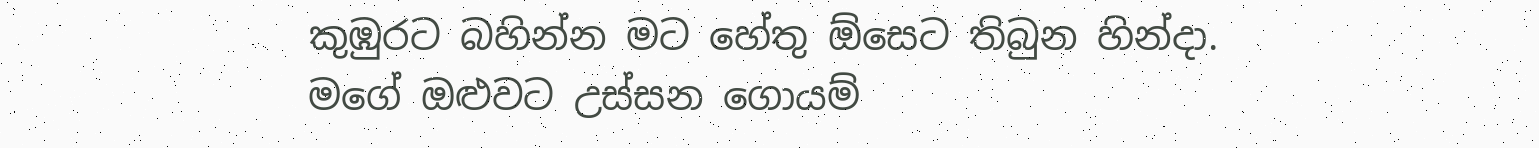කුඹුරට බහින්න මට හේතු ඕසෙට තිබුන හින්දා. මගේ ඔළුවට උස්සන ගොයම්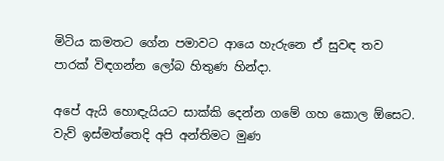මිටිය කමතට ගේන පමාවට ආයෙ හැරුනෙ ඒ සුවඳ තව පාරක් විඳගන්න ලෝබ හිතුණ හින්දා.

අපේ ඇයි හොඳැයියට සාක්කි දෙන්න ගමේ ගහ කොල ඕසෙට. වැව් ඉස්මත්තෙදි අපි අන්තිමට මුණ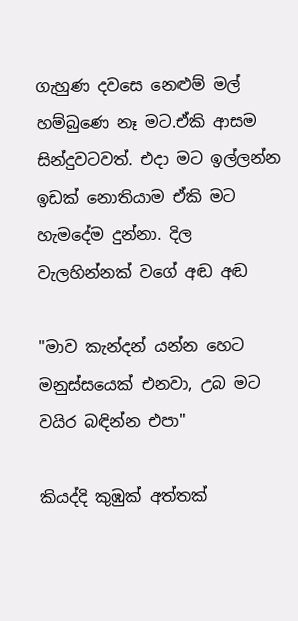ගැහුණ දවසෙ නෙළුම් මල් හම්බුණෙ නෑ මට.ඒකි ආසම සින්දුවටවත්. එදා මට ඉල්ලන්න ඉඩක් නොතියාම ඒකි මට හැමදේම දුන්නා. දිල වැලහින්නක් වගේ අඬ අඬ

"මාව කැන්දන් යන්න හෙට මනුස්සයෙක් එනවා, උබ මට වයිර බඳින්න එපා"

කියද්දි කුඹුක් අත්තක්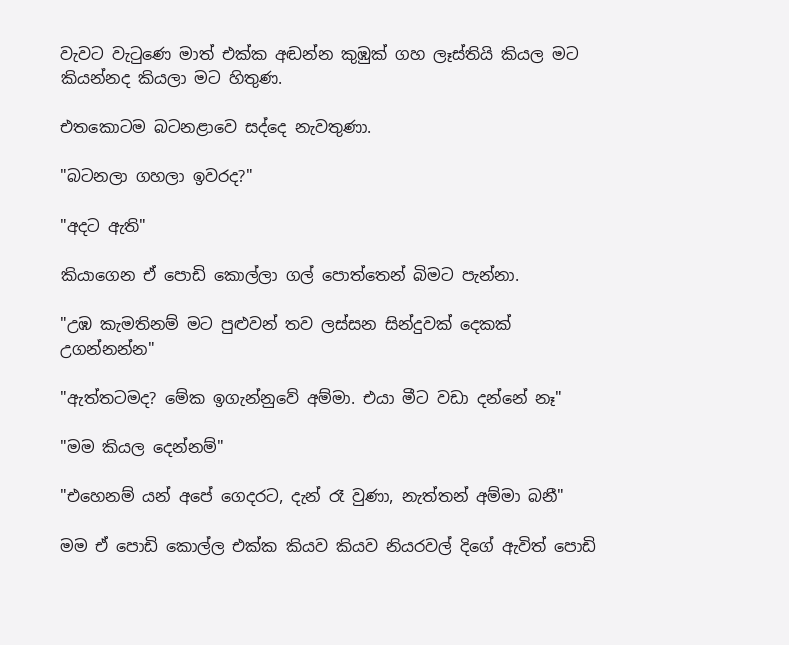වැවට වැටුණෙ මාත් එක්ක අඬන්න කුඹුක් ගහ ලෑස්තියි කියල මට කියන්නද කියලා මට හිතුණ.

එතකොටම බටනළාවෙ සද්දෙ නැවතුණා.

"බටනලා ගහලා ඉවරද?"

"අදට ඇති"

කියාගෙන ඒ පොඩි කොල්ලා ගල් පොත්තෙන් බිමට පැන්නා.

"උඹ කැමතිනම් මට පුළුවන් තව ලස්සන සින්දුවක් දෙකක් උගන්නන්න"

"ඇත්තටමද? මේක ඉගැන්නුවේ අම්මා. එයා මීට වඩා දන්නේ නෑ"

"මම කියල දෙන්නම්"

"එහෙනම් යන් අපේ ගෙදරට, දැන් රෑ වුණා, නැත්තන් අම්මා බනී"

මම ඒ පොඩි කොල්ල එක්ක කියව කියව නියරවල් දිගේ ඇවිත් පොඩි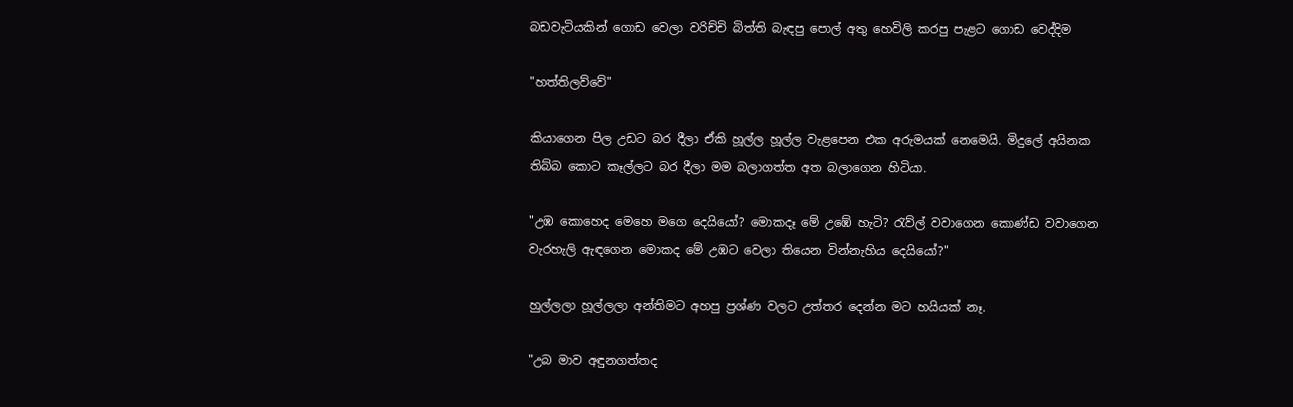බඩවැටියකින් ගොඩ වෙලා වරිච්චි බිත්ති බැඳපු පොල් අතු හෙවිලි කරපු පැළට ගොඩ වෙද්දිම

"හත්තිලව්වේ"

කියාගෙන පිල උඩට බර දීලා ඒකි හූල්ල හූල්ල වැළපෙන එක අරුමයක් නෙමෙයි. මිදුලේ අයිනක තිබ්බ කොට කෑල්ලට බර දීලා මම බලාගත්ත අත බලාගෙන හිටියා.

"උඹ කොහෙද මෙහෙ මගෙ දෙයියෝ? මොකදෑ මේ උඹේ හැටි? රැව්ල් වවාගෙන කොණ්ඩ වවාගෙන වැරහැලි ඇඳගෙන මොකද මේ උඹට වෙලා තියෙන වින්නැහිය දෙයියෝ?"

හුල්ලලා හූල්ලලා අන්තිමට අහපු ප්‍රශ්ණ වලට උත්තර දෙන්න මට හයියක් නෑ.

"උබ මාව අඳුනගත්තද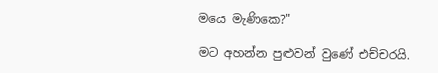මයෙ මැණිකෙ?"

මට අහන්න පුළුවන් වුණේ එච්චරයි.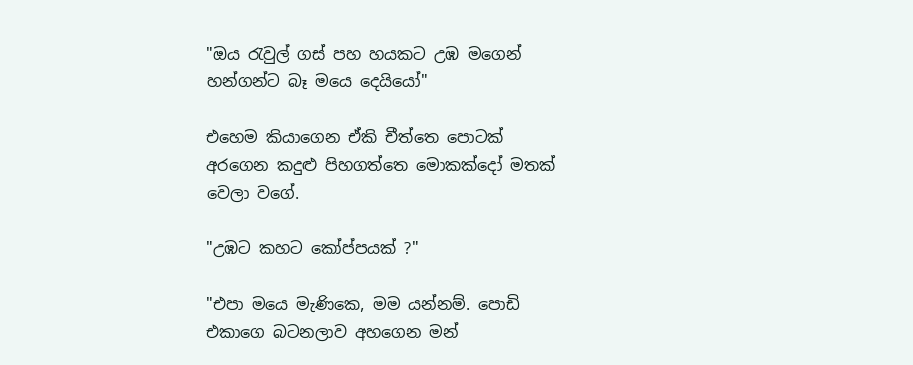"ඔය රැවුල් ගස් පහ හයකට උඹ මගෙන් හන්ගන්ට බෑ මයෙ දෙයියෝ"

එහෙම කියාගෙන ඒකි චීත්තෙ පොටක් අරගෙන කදුළු පිහගත්තෙ මොකක්දෝ මතක් වෙලා වගේ.

"උඹට කහට කෝප්පයක් ?"

"එපා මයෙ මැණිකෙ, මම යන්නම්. පොඩි එකාගෙ බටනලාව අහගෙන මන්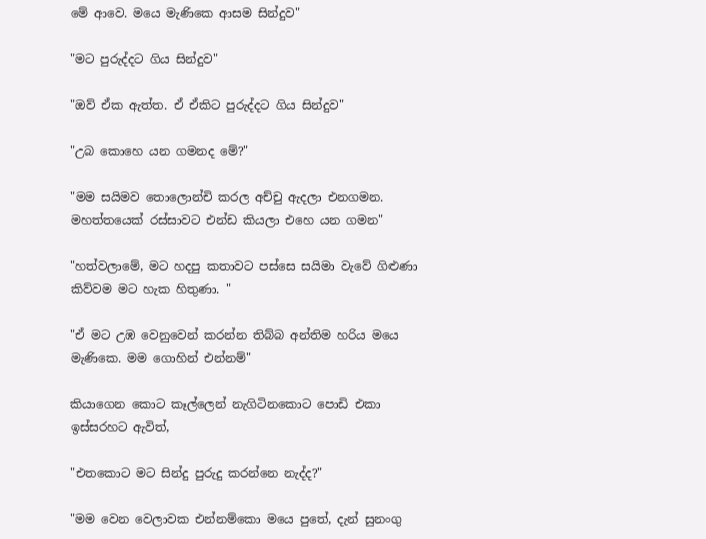මේ ආවෙ. මයෙ මැණිකෙ ආසම සින්දුව"

"මට පුරුද්දට ගිය සින්දුව"

"ඔව් ඒක ඇත්ත. ඒ ඒකිට පුරුද්දට ගිය සින්දුව"

"උබ කොහෙ යන ගමනද මේ?"

"මම සයිමව තොලොන්චි කරල අච්චු ඇදලා එනගමන. මහත්තයෙක් රස්සාවට එන්ඩ කියලා එහෙ යන ගමන"

"හත්වලාමේ, මට හදපු කතාවට පස්සෙ සයිමා වැවේ ගිළුණා කිව්වම මට හැක හිතුණා. "

"ඒ මට උඹ වෙනුවෙන් කරන්න තිබ්බ අන්තිම හරිය මයෙ මැණිකෙ. මම ගොහින් එන්නම්"

කියාගෙන කොට කෑල්ලෙන් නැගිටිනකොට පොඩි එකා ඉස්සරහට ඇවිත්,

"එතකොට මට සින්දු පුරුදු කරන්නෙ නැද්ද?"

"මම වෙන වෙලාවක එන්නම්කො මයෙ පුතේ, දැන් සුනංගු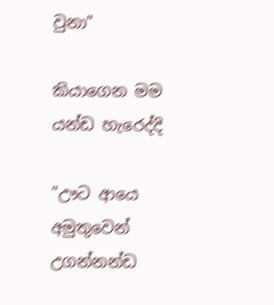වුනා"

කියාගෙන මම යන්ඩ හැරෙද්දි

"ඌට ආයෙ අමුතුවෙන් උගන්නන්ඩ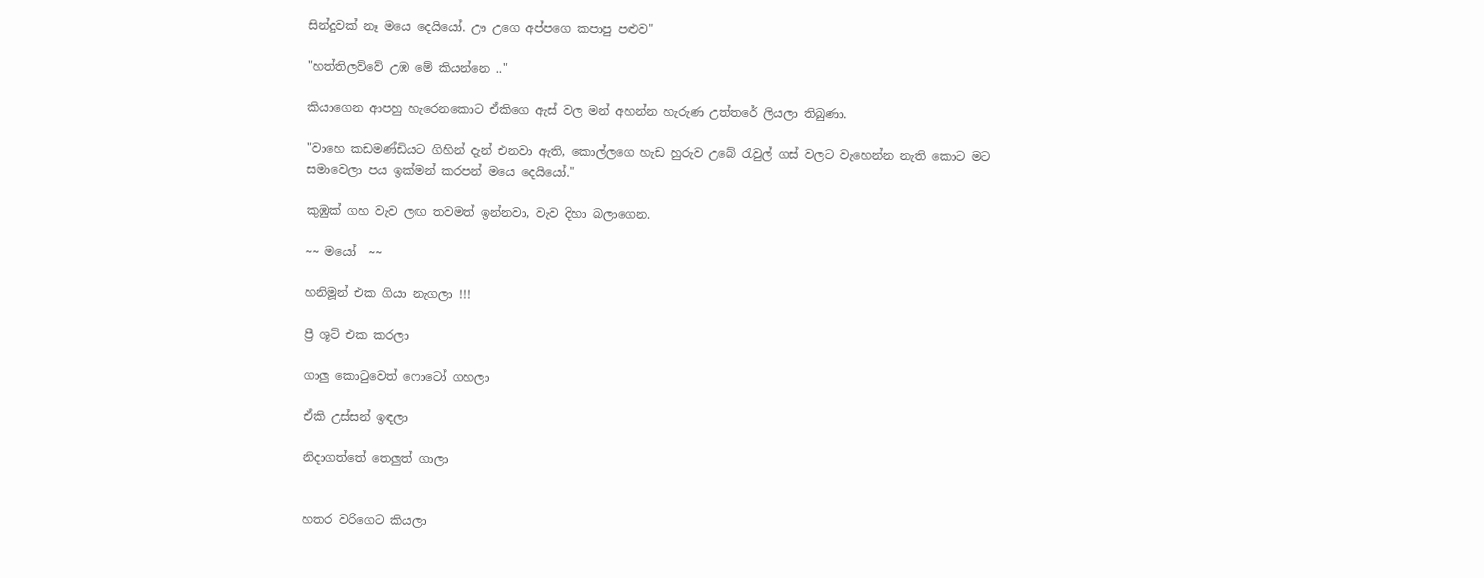සින්දුවක් නෑ මයෙ දෙයියෝ. ඌ උගෙ අප්පගෙ කපාපු පළුව"

"හත්තිලව්වේ උඹ මේ කියන්නෙ .."

කියාගෙන ආපහු හැරෙනකොට ඒකිගෙ ඇස් වල මන් අහන්න හැරුණ උත්තරේ ලියලා තිබුණා.

"වාහෙ කඩමණ්ඩියට ගිහින් දැන් එනවා ඇති, කොල්ලගෙ හැඩ හුරුව උබේ රැවුල් ගස් වලට වැහෙන්න නැති කොට මට සමාවෙලා පය ඉක්මන් කරපන් මයෙ දෙයියෝ."

කුඹුක් ගහ වැව ලඟ තවමත් ඉන්නවා, වැව දිහා බලාගෙන.

~~ මයෝ  ~~

හනිමූන් එක ගියා නැගලා !!!

ප්‍රී ශූට් එක කරලා

ගාලු කොටුවෙත් ෆොටෝ ගහලා

ඒකි උස්සන් ඉඳලා

නිදාගත්තේ තෙලුත් ගාලා


හතර වරිගෙට කියලා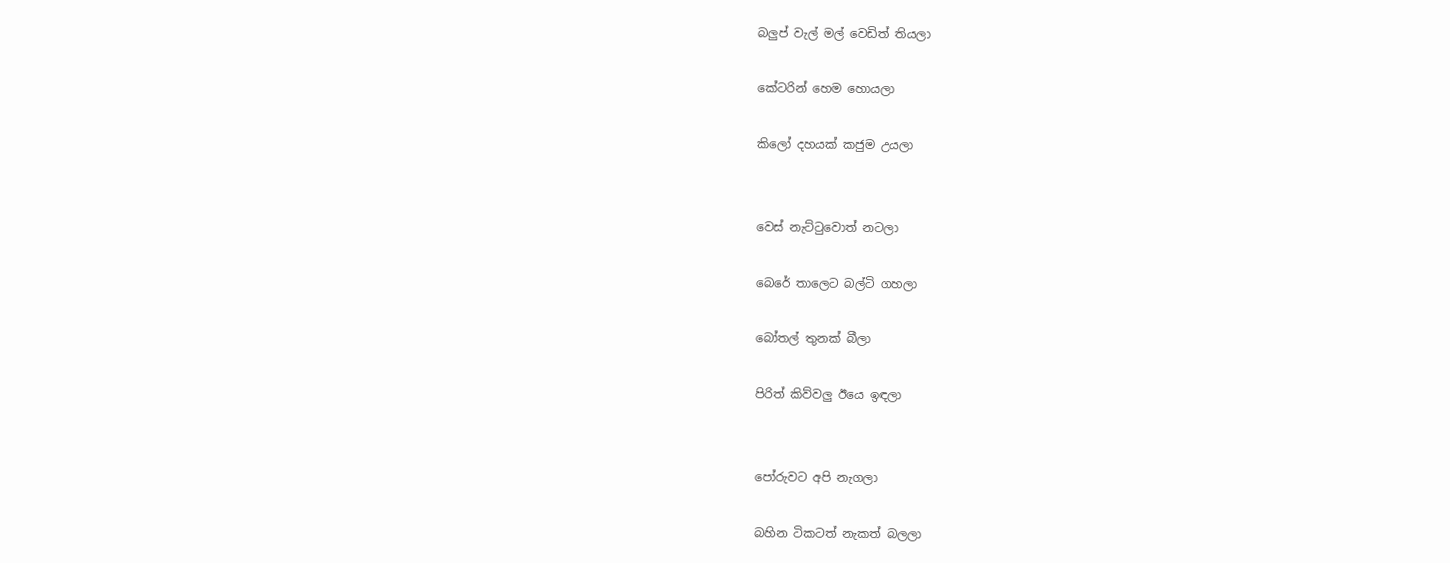බලුප් වැල් මල් වෙඩිත් තියලා

කේටරින් හෙම හොයලා

කිලෝ දහයක් කජුම උයලා


වෙස් නැට්ටුවොත් නටලා

බෙරේ තාලෙට බල්ටි ගහලා

බෝතල් තුනක් බීලා

පිරිත් කිව්වලු ඊයෙ ඉඳලා


පෝරුවට අපි නැගලා

බහින ටිකටත් නැකත් බලලා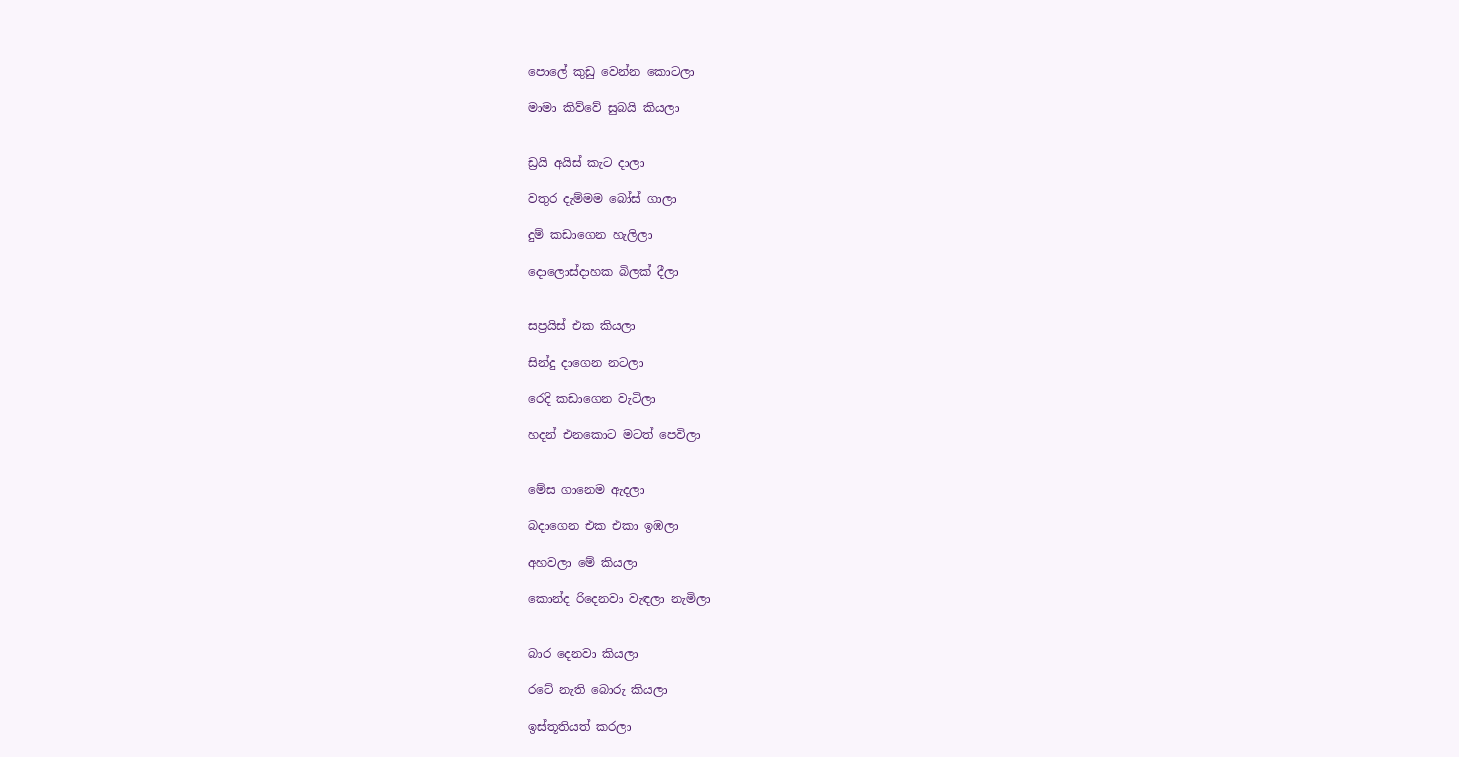පොලේ කුඩු වෙන්න කොටලා

මාමා කිව්වේ සුබයි කියලා


ඩ්‍රයි අයිස් කැට දාලා

වතුර දැම්මම බෝස් ගාලා

දුම් කඩාගෙන හැලිලා

දොලොස්දාහක බිලක් දීලා


සප්‍රයිස් එක කියලා

සින්දු දාගෙන නටලා

රෙදි කඩාගෙන වැටිලා

හදන් එනකොට මටත් පෙවිලා


මේස ගානෙම ඇදලා

බදාගෙන එක එකා ඉඹලා

අහවලා මේ කියලා

කොන්ද රිදෙනවා වැඳලා නැමිලා


බාර දෙනවා කියලා

රටේ නැති බොරු කියලා

ඉස්තූතියත් කරලා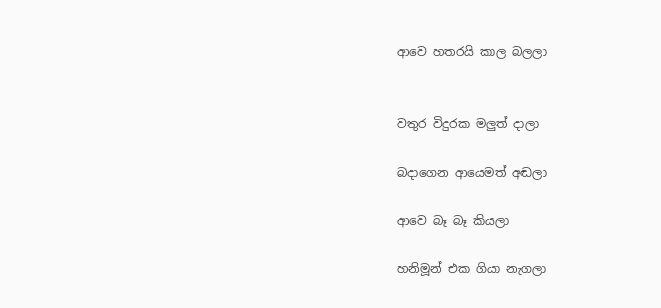ආවෙ හතරයි කාල බලලා


වතුර විදුරක මලුත් දාලා

බදාගෙන ආයෙමත් අඬලා

ආවෙ බෑ බෑ කියලා

හනිමූන් එක ගියා නැගලා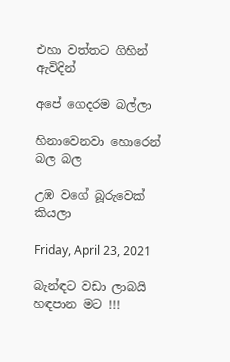එහා වත්තට ගිහින් ඇවිදින්

අපේ ගෙදරම බල්ලා

හිනාවෙනවා හොරෙන් බල බල

උඹ වගේ බූරුවෙක් කියලා

Friday, April 23, 2021

බැන්ඳට වඩා ලාබයි හඳපාන මට !!!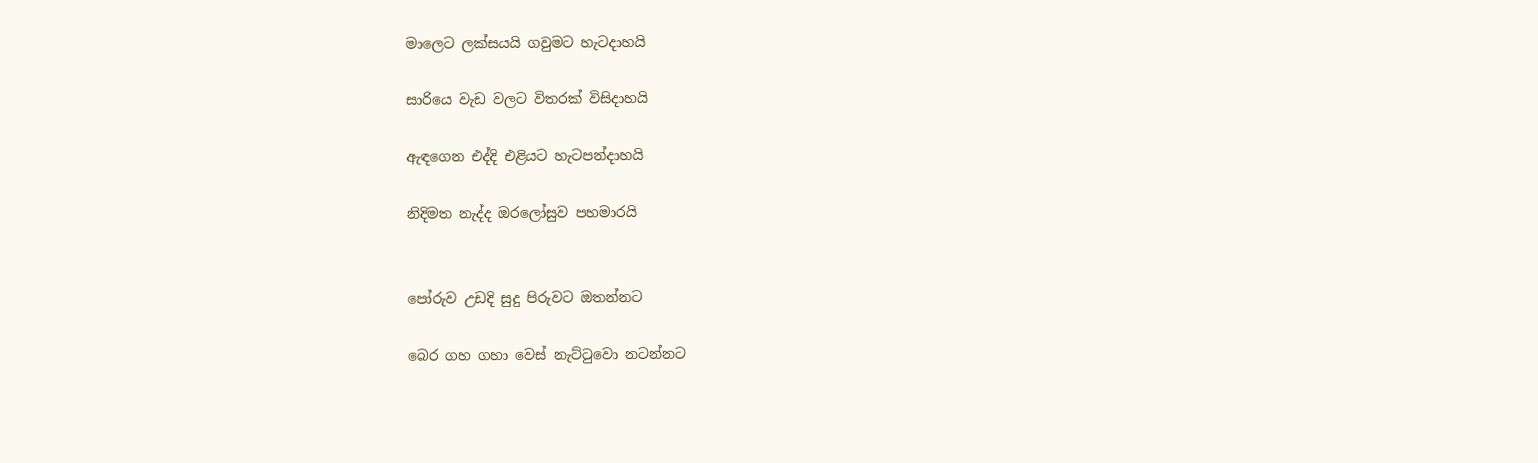මාලෙට ලක්සයයි ගවුමට හැටදාහයි

සාරියෙ වැඩ වලට විතරක් විසිදාහයි

ඇඳගෙන එද්දි එළියට හැටපන්දාහයි

නිදිමත නැද්ද ඔරලෝසුව පහමාරයි


පෝරුව උඩදි සුදු පිරුවට ඔතන්නට

බෙර ගහ ගහා වෙස් නැට්ටුවො නටන්නට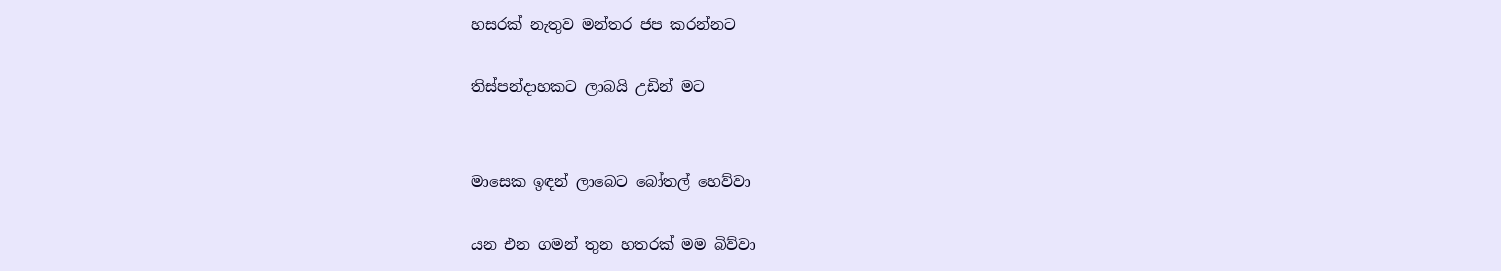හසරක් නැතුව මන්තර ජප කරන්නට

තිස්පන්දාහකට ලාබයි උඩින් මට


මාසෙක ඉඳන් ලාබෙට බෝතල් හෙව්වා

යන එන ගමන් තුන හතරක් මම බිව්වා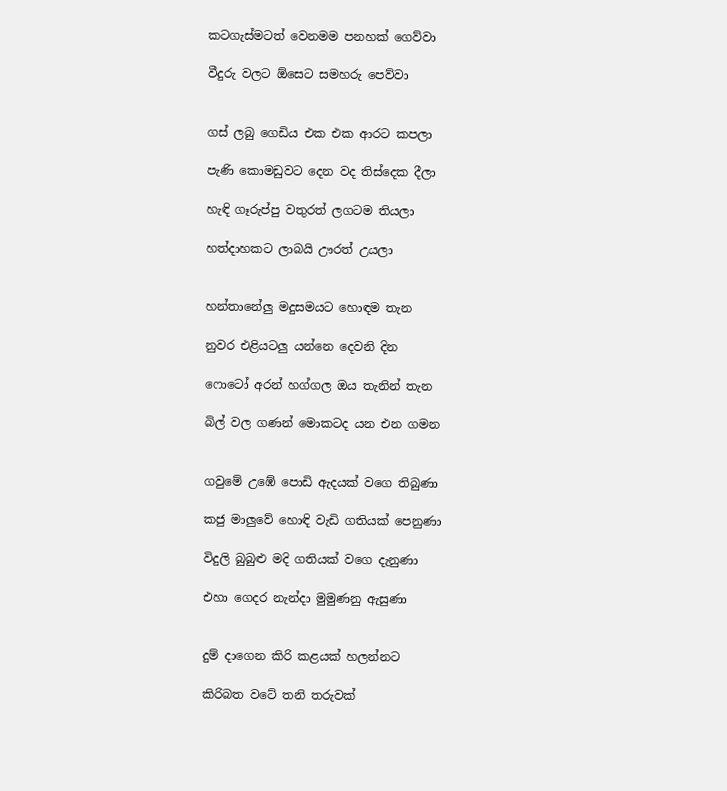කටගැස්මටත් වෙනමම පනහක් ගෙව්වා

වීදුරු වලට ඕසෙට සමහරු පෙව්වා


ගස් ලබු ගෙඩිය එක එක ආරට කපලා

පැණි කොමඩුවට දෙන වද තිස්දෙක දීලා

හැඳි ගෑරුප්පු වතුරත් ලගටම තියලා

හත්දාහකට ලාබයි ඌරත් උයලා


හන්තානේලු මදුසමයට හොඳම තැන

නුවර එළියටලු යන්නෙ දෙවනි දින

ෆොටෝ අරන් හග්ගල ඔය තැනින් තැන

බිල් වල ගණන් මොකටද යන එන ගමන


ගවුමේ උඹේ පොඩි ඇදයක් වගෙ තිබුණා

කජු මාලුවේ හොඳි වැඩි ගතියක් පෙනුණා

විදුලි බුබුළු මදි ගතියක් වගෙ දැනුණා

එහා ගෙදර නැන්දා මුමුණනු ඇසුණා


දුම් දාගෙන කිරි කළයක් හලන්නට

කිරිබත වටේ තනි තරුවක්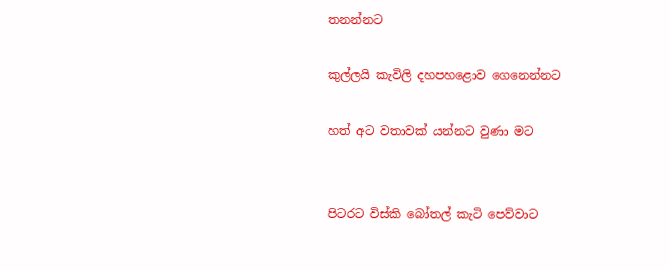තනන්නට

කුල්ලයි කැවිලි දහපහළොව ගෙනෙන්නට

හත් අට වතාවක් යන්නට වුණා මට


පිටරට විස්කි බෝතල් කැටි පෙව්වාට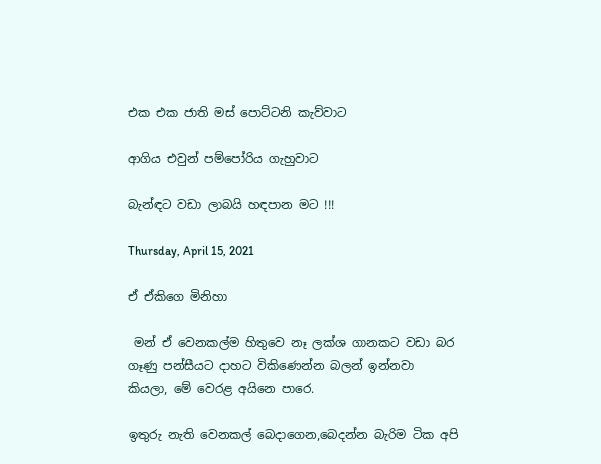එක එක ජාති මස් පොට්ටනි කැව්වාට

ආගිය එවුන් පම්පෝරිය ගැහුවාට

බැන්ඳට වඩා ලාබයි හඳපාන මට !!!

Thursday, April 15, 2021

ඒ ඒකිගෙ මිනිහා

 මන් ඒ වෙනකල්ම හිතුවෙ නෑ ලක්ශ ගානකට වඩා බර ගෑණු පන්සීයට දාහට විකිණෙන්න බලන් ඉන්නවා කියලා, මේ වෙරළ අයිනෙ පාරෙ.

ඉතුරු නැති වෙනකල් බෙදාගෙන,බෙදන්න බැරිම ටික අපි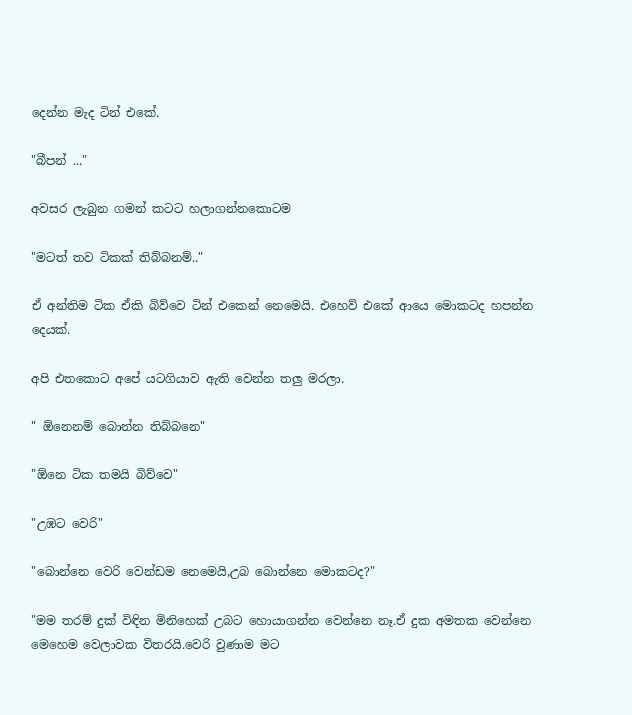දෙන්න මැද ටින් එකේ.

"බීපන් ..."

අවසර ලැබුන ගමන් කටට හලාගන්නකොටම

"මටත් තව ටිකක් තිබ්බනම්.."

ඒ අන්තිම ටික ඒකි බිව්වෙ ටින් එකෙන් නෙමෙයි. එහෙව් එකේ ආයෙ මොකටද හපන්න දෙයක්.

අපි එතකොට අපේ යටගියාව ඇති වෙන්න තලු මරලා.

" ඕනෙනම් බොන්න තිබ්බනෙ"

"ඕනෙ ටික තමයි බිව්වෙ"

"උඹට වෙරි"

"බොන්නෙ වෙරි වෙන්ඩම නෙමෙයි,උබ බොන්නෙ මොකටද?"

"මම තරම් දුක් විඳින මිනිහෙක් උබට හොයාගන්න වෙන්නෙ නෑ.ඒ දුක අමතක වෙන්නෙ මෙහෙම වෙලාවක විතරයි.වෙරි වුණාම මට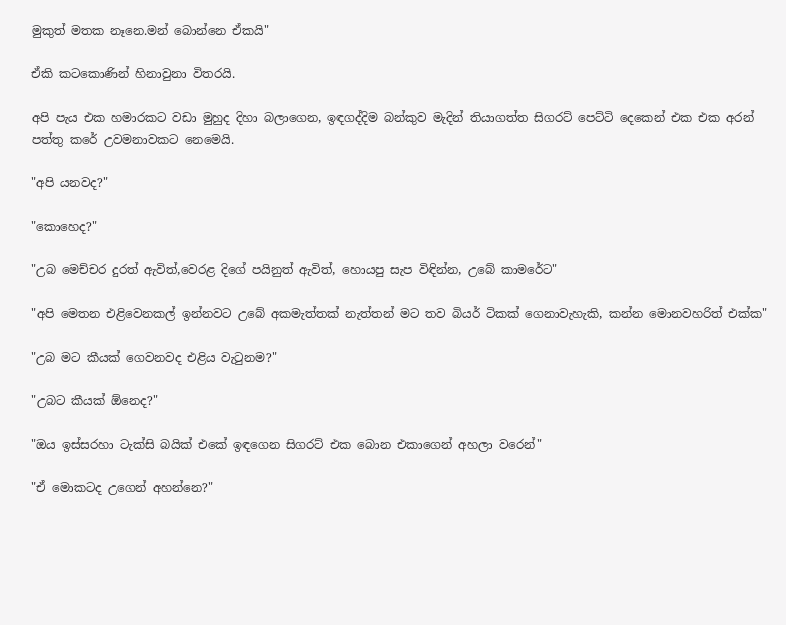මුකුත් මතක නෑනෙ.මන් බොන්නෙ ඒකයි"

ඒකි කටකොණින් හිනාවුනා විතරයි.

අපි පැය එක හමාරකට වඩා මුහුද දිහා බලාගෙන, ඉඳගද්දිම බන්කුව මැදින් තියාගත්ත සිගරට් පෙට්ටි දෙකෙන් එක එක අරන් පත්තු කරේ උවමනාවකට නෙමෙයි.

"අපි යනවද?"

"කොහෙද?"

"උබ මෙච්චර දුරත් ඇවිත්,වෙරළ දිගේ පයිනුත් ඇවිත්, හොයපු සැප විඳින්න, උබේ කාමරේට"

"අපි මෙතන එළිවෙනකල් ඉන්නවට උබේ අකමැත්තක් නැත්තන් මට තව බියර් ටිකක් ගෙනාවැහැකි, කන්න මොනවහරිත් එක්ක"

"උබ මට කීයක් ගෙවනවද එළිය වැටුනම?"

"උබට කීයක් ඕනෙද?"

"ඔය ඉස්සරහා ටැක්සි බයික් එකේ ඉඳගෙන සිගරට් එක බොන එකාගෙන් අහලා වරෙන්"

"ඒ මොකටද උගෙන් අහන්නෙ?"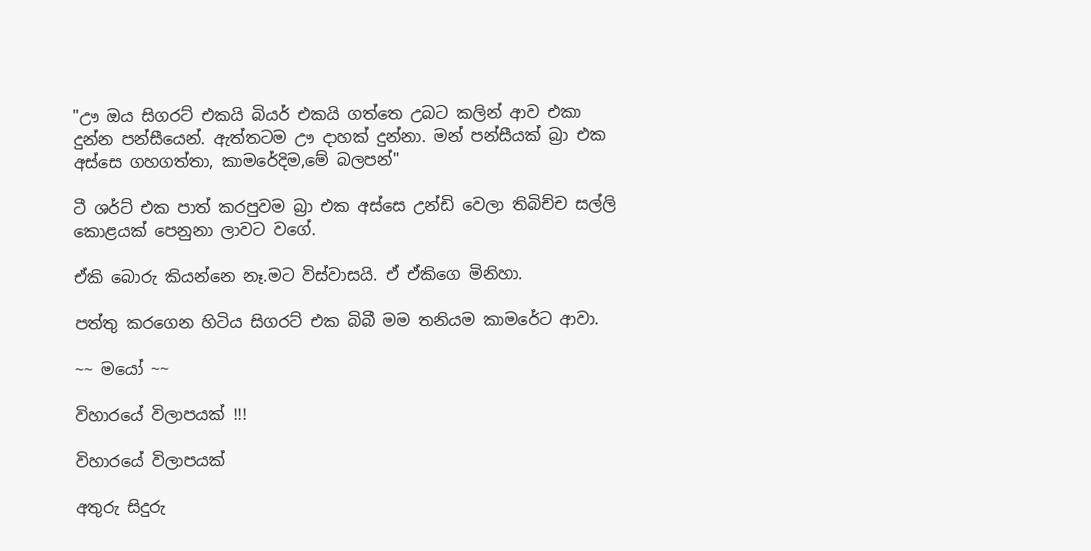"ඌ ඔය සිගරට් එකයි බියර් එකයි ගත්තෙ උබට කලින් ආව එකා දුන්න පන්සීයෙන්. ඇත්තටම ඌ දාහක් දුන්නා. මන් පන්සීයක් බ්‍රා එක අස්සෙ ගහගත්තා, කාමරේදිම,මේ බලපන්"

ටී ශර්ට් එක පාත් කරපුවම බ්‍රා එක අස්සෙ උන්ඩි වෙලා තිබිච්ච සල්ලි කොළයක් පෙනුනා ලාවට වගේ.

ඒකි බොරු කියන්නෙ නෑ.මට විස්වාසයි. ඒ ඒකිගෙ මිනිහා.

පත්තු කරගෙන හිටිය සිගරට් එක බිබී මම තනියම කාමරේට ආවා.

~~ මයෝ ~~

විහාරයේ විලාපයක් !!!

විහාරයේ විලාපයක්

අතුරු සිදුරු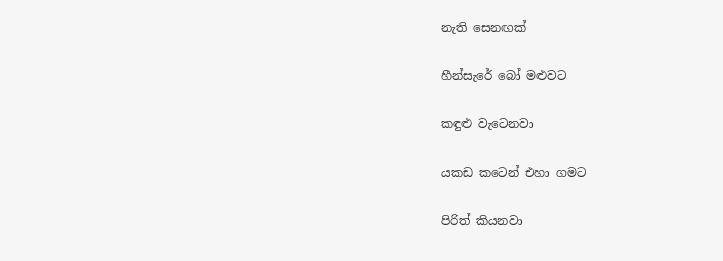නැති සෙනඟක්

හීන්සැරේ බෝ මළුවට

කඳුළු වැටෙනවා

යකඩ කටෙන් එහා ගමට

පිරිත් කියනවා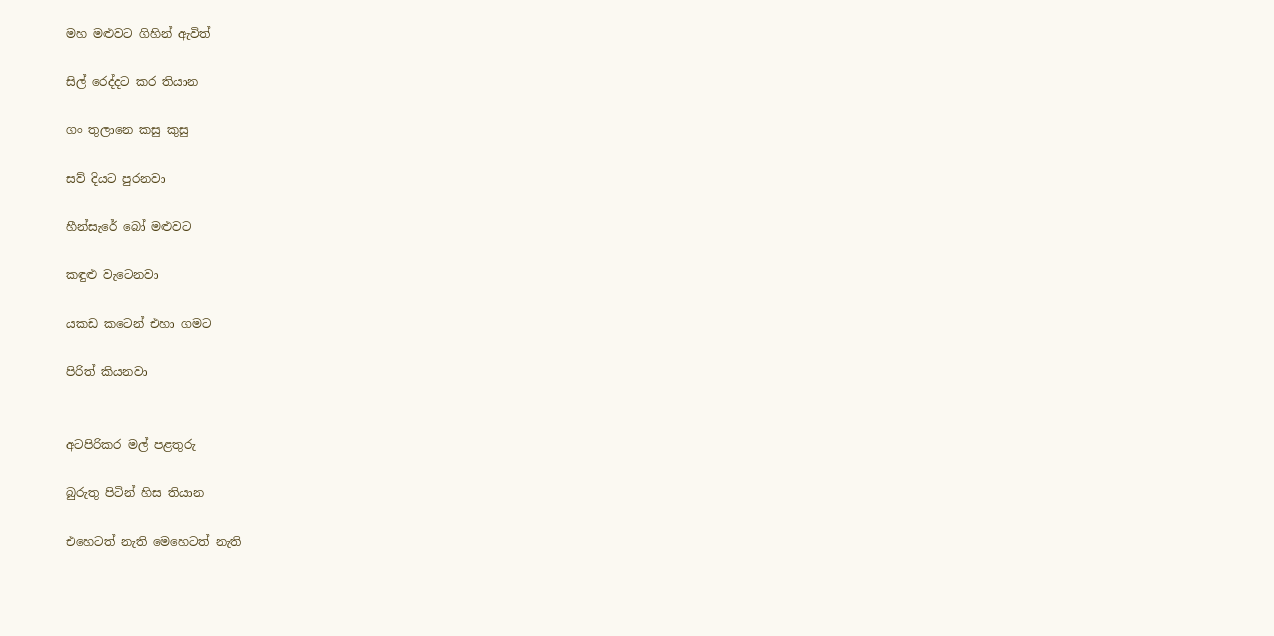මහ මළුවට ගිහින් ඇවිත්

සිල් රෙද්දට කර තියාන

ගං තුලානෙ කසු කුසු

සව් දියට පුරනවා

හීන්සැරේ බෝ මළුවට

කඳුළු වැටෙනවා

යකඩ කටෙන් එහා ගමට

පිරිත් කියනවා


අටපිරිකර මල් පළතුරු

බුරුතු පිටින් හිස තියාන

එහෙටත් නැති මෙහෙටත් නැති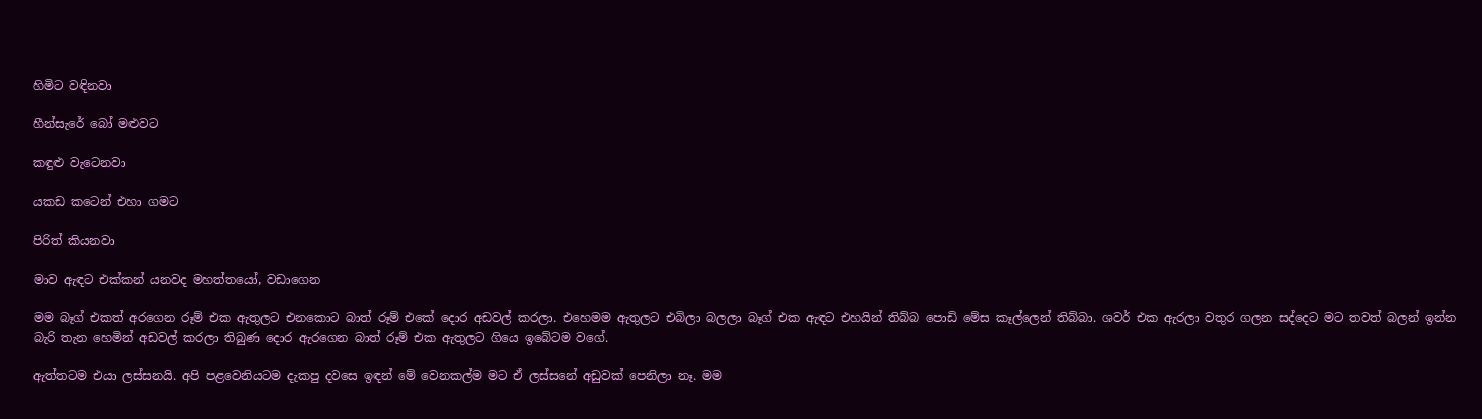හිමිට වඳිනවා

හීන්සැරේ බෝ මළුවට

කඳුළු වැටෙනවා

යකඩ කටෙන් එහා ගමට

පිරිත් කියනවා

මාව ඇඳට එක්කන් යනවද මහත්තයෝ, වඩාගෙන

මම බෑග් එකත් අරගෙන රූම් එක ඇතුලට එනකොට බාත් රූම් එකේ දොර අඩවල් කරලා. එහෙමම ඇතුලට එබිලා බලලා බෑග් එක ඇඳට එහයින් තිබ්බ පොඩි මේස කෑල්ලෙන් තිබ්බා. ශවර් එක ඇරලා වතුර ගලන සද්දෙට මට තවත් බලන් ඉන්න බැරි තැන හෙමින් අඩවල් කරලා තිබුණ දොර ඇරගෙන බාත් රූම් එක ඇතුලට ගියෙ ඉබේටම වගේ.

ඇත්තටම එයා ලස්සනයි. අපි පළවෙනියටම දැකපු දවසෙ ඉඳන් මේ වෙනකල්ම මට ඒ ලස්සනේ අඩුවක් පෙනිලා නෑ. මම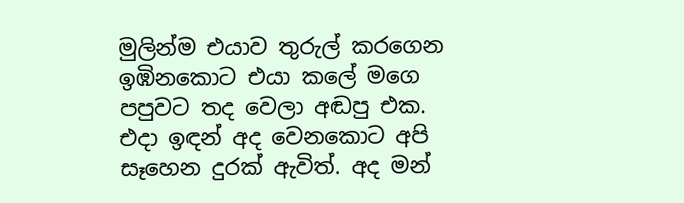මුලින්ම එයාව තුරුල් කරගෙන ඉඹිනකොට එයා කලේ මගෙ පපුවට තද වෙලා අඬපු එක. එදා ඉඳන් අද වෙනකොට අපි සෑහෙන දුරක් ඇවිත්. අද මන්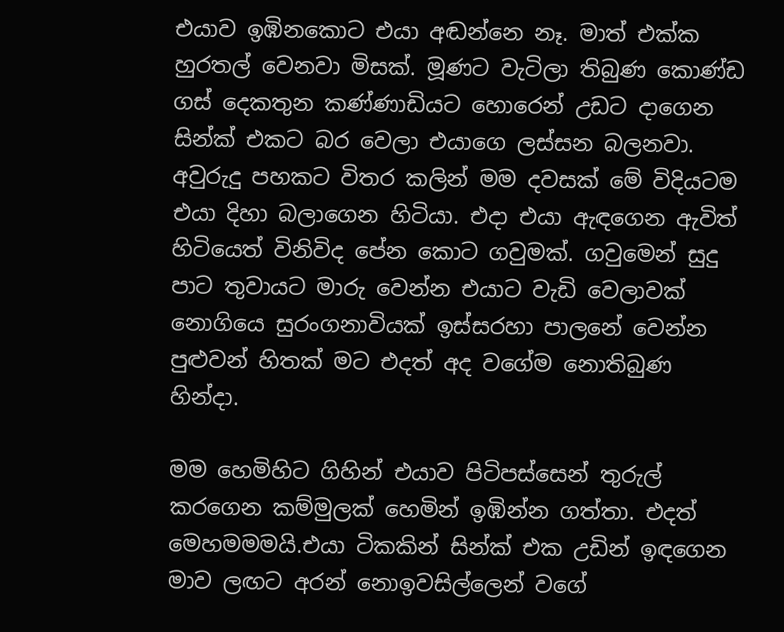එයාව ඉඹිනකොට එයා අඬන්නෙ නෑ. මාත් එක්ක හුරතල් වෙනවා මිසක්. මූණට වැටිලා තිබුණ කොණ්ඩ ගස් දෙකතුන කණ්ණාඩියට හොරෙන් උඩට දාගෙන සින්ක් එකට බර වෙලා එයාගෙ ලස්සන බලනවා. අවුරුදු පහකට විතර කලින් මම දවසක් මේ විදියටම එයා දිහා බලාගෙන හිටියා. එදා එයා ඇඳගෙන ඇවිත් හිටියෙත් විනිවිද පේන කොට ගවුමක්. ගවුමෙන් සුදු පාට තුවායට මාරු වෙන්න එයාට වැඩි වෙලාවක් නොගියෙ සුරංගනාවියක් ඉස්සරහා පාලනේ වෙන්න පුළුවන් හිතක් මට එදත් අද වගේම නොතිබුණ හින්දා.

මම හෙමිහිට ගිහින් එයාව පිටිපස්සෙන් තුරුල් කරගෙන කම්මුලක් හෙමින් ඉඹින්න ගත්තා. එදත් මෙහමමමයි.එයා ටිකකින් සින්ක් එක උඩින් ඉඳගෙන මාව ලඟට අරන් නොඉවසිල්ලෙන් වගේ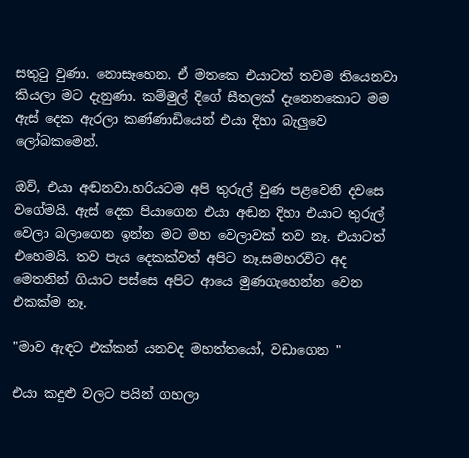සතුටු වුණා. නොසෑහෙන. ඒ මතකෙ එයාටත් තවම තියෙනවා කියලා මට දැනුණා. කම්මුල් දිගේ සීතලක් දැනෙනකොට මම ඇස් දෙක ඇරලා කණ්ණාඩියෙන් එයා දිහා බැලුවෙ ලෝබකමෙන්.

ඔව්, එයා අඬනවා.හරියටම අපි තුරුල් වුණ පළවෙනි දවසෙ වගේමයි. ඇස් දෙක පියාගෙන එයා අඬන දිහා එයාට තුරුල් වෙලා බලාගෙන ඉන්න මට මහ වෙලාවක් තව නෑ. එයාටත් එහෙමයි. තව පැය දෙකක්වත් අපිට නෑ.සමහරවිට අද මෙතනින් ගියාට පස්සෙ අපිට ආයෙ මුණගැහෙන්න වෙන එකක්ම නෑ.

"මාව ඇඳට එක්කන් යනවද මහත්තයෝ, වඩාගෙන "

එයා කදුළු වලට පයින් ගහලා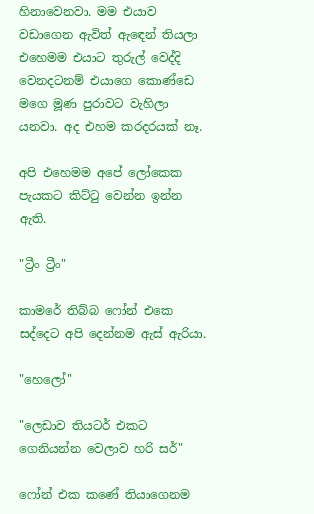හිනාවෙනවා. මම එයාව වඩාගෙන ඇවිත් ඇඳෙන් තියලා එහෙමම එයාට තුරුල් වෙද්දි වෙනදටනම් එයාගෙ කොණ්ඩෙ මගෙ මූණ පුරාවට වැහිලා යනවා. අද එහම කරදරයක් නෑ.

අපි එහෙමම අපේ ලෝකෙක පැයකට කිට්ටු වෙන්න ඉන්න ඇති.

"ට්‍රීං ට්‍රීං"

කාමරේ තිබ්බ ෆෝන් එකෙ සද්දෙට අපි දෙන්නම ඇස් ඇරියා.

"හෙලෝ"

"ලෙඩාව තියටර් එකට ගෙනියන්න වෙලාව හරි සර්"

ෆෝන් එක කණේ තියාගෙනම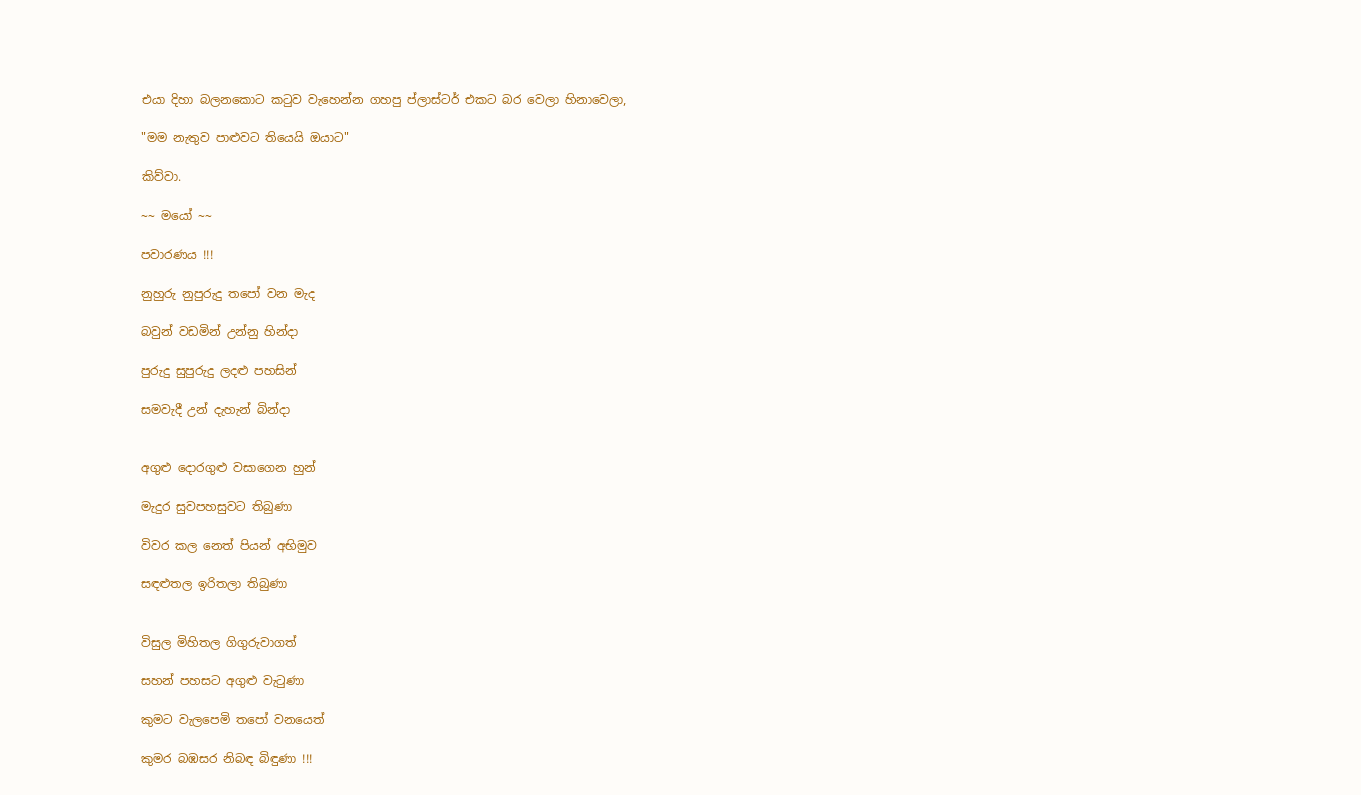එයා දිහා බලනකොට කටුව වැහෙන්න ගහපු ප්ලාස්ටර් එකට බර වෙලා හිනාවෙලා,

"මම නැතුව පාළුවට තියෙයි ඔයාට"

කිව්වා.

~~ මයෝ ~~

පවාරණය !!!

නුහුරු නුපුරුදු තපෝ වන මැද

බවුන් වඩමින් උන්නු හින්දා

පුරුදු සුපුරුදු ලදළු පහසින්

සමවැදී උන් දැහැන් බින්දා


අගුළු දොරගුළු වසාගෙන හුන්

මැදුර සුවපහසුවට තිබුණා

විවර කල නෙත් පියන් අභිමුව

සඳළුතල ඉරිතලා තිබුණා


විසුල මිහිතල ගිගුරුවාගත්

සහන් පහසට අගුළු වැටුණා

කුමට වැලපෙමි තපෝ වනයෙත්

කුමර බඹසර නිබඳ බිඳුණා !!!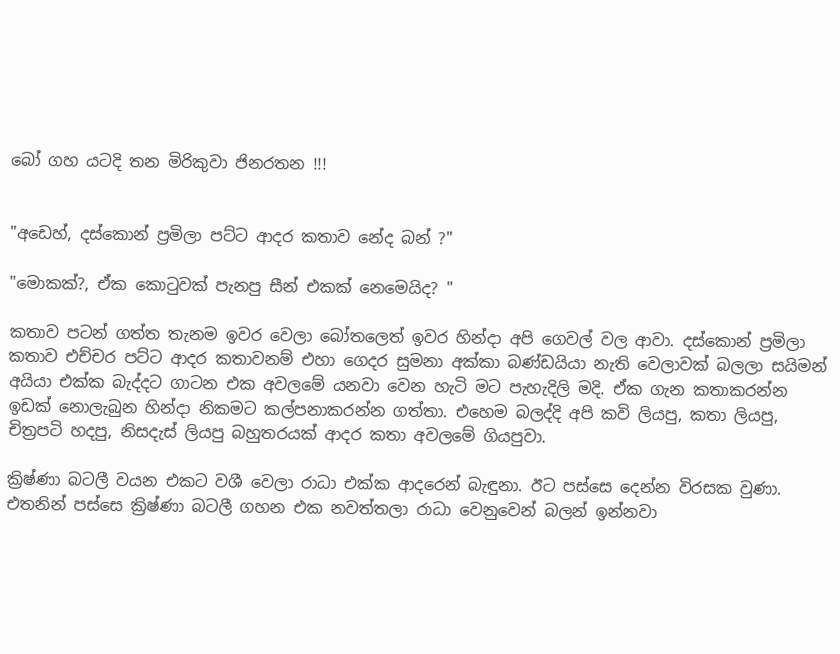බෝ ගහ යටදි තන මිරිකුවා ජිනරතන !!!


"අඩෙහ්, දස්කොන් ප්‍රමිලා පට්ට ආදර කතාව නේද බන් ?"

"මොකක්?, ඒක කොටුවක් පැනපු සීන් එකක් නෙමෙයිද? "

කතාව පටන් ගත්ත තැනම ඉවර වෙලා බෝතලෙත් ඉවර හින්දා අපි ගෙවල් වල ආවා. දස්කොන් ප්‍රමිලා කතාව එච්චර පට්ට ආදර කතාවනම් එහා ගෙදර සුමනා අක්කා බණ්ඩයියා නැති වෙලාවක් බලලා සයිමන් අයියා එක්ක බැද්දට ගාටන එක අවලමේ යනවා වෙන හැටි මට පැහැදිලි මදි. ඒක ගැන කතාකරන්න ඉඩක් නොලැබුන හින්දා නිකමට කල්පනාකරන්න ගත්තා. එහෙම බලද්දි අපි කවි ලියපු, කතා ලියපු, චිත්‍රපටි හදපු, නිසදැස් ලියපු බහුතරයක් ආදර කතා අවලමේ ගියපුවා.

ක්‍රිෂ්ණා බටලී වයන එකට වශී වෙලා රාධා එක්ක ආදරෙන් බැඳුනා. ඊට පස්සෙ දෙන්න විරසක වුණා. එතනින් පස්සෙ ක්‍රිෂ්ණා බටලී ගහන එක නවත්තලා රාධා වෙනුවෙන් බලන් ඉන්නවා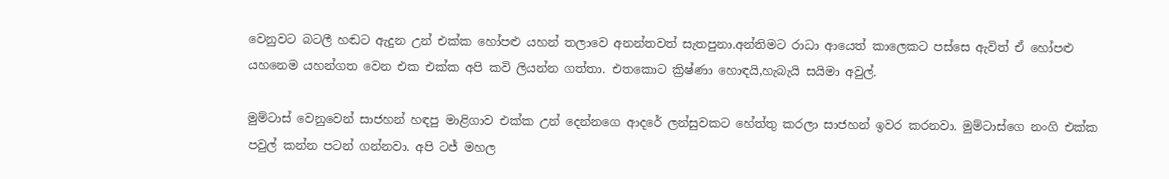වෙනුවට බටලී හඬට ඇදුන උන් එක්ක හෝපළු යහන් තලාවෙ අනන්තවත් සැතපුනා.අන්තිමට රාධා ආයෙත් කාලෙකට පස්සෙ ඇවිත් ඒ හෝපළු යහනෙම යහන්ගත වෙන එක එක්ක අපි කවි ලියන්න ගත්තා. එතකොට ක්‍රිෂ්ණා හොඳයි,හැබැයි සයිමා අවුල්.

මුම්ටාස් වෙනුවෙන් සාජහන් හඳපු මාළිගාව එක්ක උන් දෙන්නගෙ ආදරේ ලන්සුවකට හේත්තු කරලා සාජහන් ඉවර කරනවා. මුම්ටාස්ගෙ නංගි එක්ක පවුල් කන්න පටන් ගන්නවා. අපි ටජ් මහල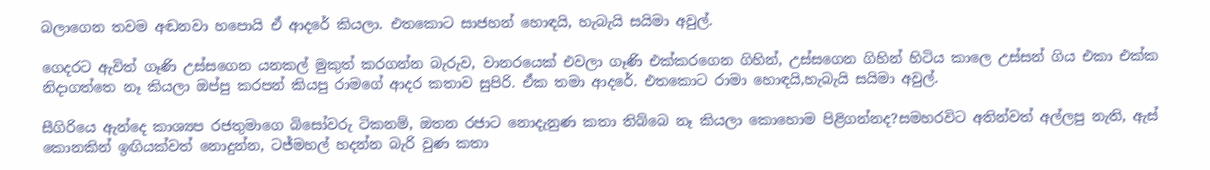බලාගෙන තවම අඬනවා හපොයි ඒ ආදරේ කියලා. එතකොට සාජහන් හොඳයි, හැබැයි සයිමා අවුල්.

ගෙදරට ඇවිත් ගෑණි උස්සගෙන යනකල් මුකුත් කරගන්න බැරුව, වානරයෙක් එවලා ගෑණි එක්කරගෙන ගිහින්, උස්සගෙන ගිහින් හිටිය කාලෙ උස්සන් ගිය එකා එක්ක නිදාගත්තෙ නෑ කියලා ඔප්පු කරපන් කියපු රාමගේ ආදර කතාව සුපිරි. ඒක තමා ආදරේ. එතකොට රාමා හොඳයි,හැබැයි සයිමා අවුල්.

සීගිරියෙ ඇන්දෙ කාශ්‍යප රජතුමාගෙ බිසෝවරු ටිකනම්, ඔතන රජාට නොදැනුණ කතා තිබ්බෙ නෑ කියලා කොහොම පිළිගන්නද?සමහරවිට අතින්වත් අල්ලපු නැති, ඇස් කොනකින් ඉඟියක්වත් නොදුන්න, ටජ්මහල් හදන්න බැරි වුණ කතා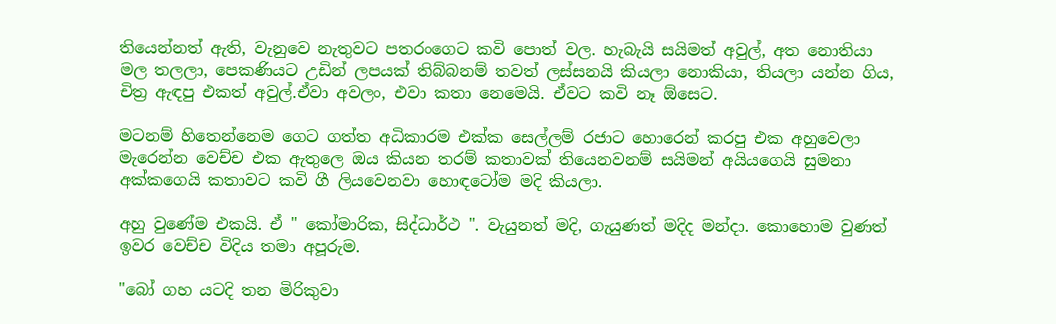තියෙන්නත් ඇති, වැනුවෙ නැතුවට පතරංගෙට කවි පොත් වල. හැබැයි සයිමත් අවුල්, අත නොතියා මල තලලා, පෙකණියට උඩින් ලපයක් තිබ්බනම් තවත් ලස්සනයි කියලා නොකියා, තියලා යන්න ගිය, චිත්‍ර ඇඳපු එකත් අවුල්.ඒවා අවලං, එවා කතා නෙමෙයි. ඒවට කවි නෑ ඕසෙට.

මටනම් හිතෙන්නෙම ගෙට ගත්ත අධිකාරම එක්ක සෙල්ලම් රජාට හොරෙන් කරපු එක අහුවෙලා මැරෙන්න වෙච්ච එක ඇතුලෙ ඔය කියන තරම් කතාවක් තියෙනවනම් සයිමන් අයියගෙයි සුමනා අක්කගෙයි කතාවට කවි ගී ලියවෙනවා හොඳටෝම මදි කියලා.

අහු වුණේම එකයි. ඒ " කෝමාරික, සිද්ධාර්ථ ". වැයුනත් මදි, ගැයුණත් මදිද මන්දා. කොහොම වුණත් ඉවර වෙච්ච විදිය තමා අපූරුම.

"බෝ ගහ යටදි තන මිරිකුවා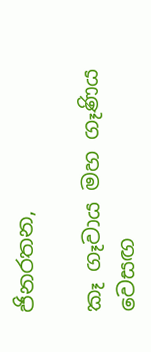ජිනරතන,

කෑ ගෑවාය මහ ගෑණිය වෙසඟ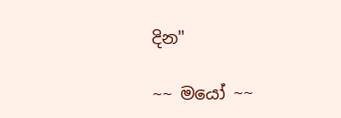දින"

~~ මයෝ ~~